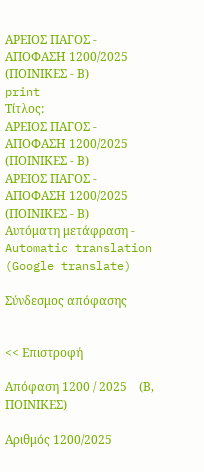ΑΡΕΙΟΣ ΠΑΓΟΣ - ΑΠΟΦΑΣΗ 1200/2025 (ΠΟΙΝΙΚΕΣ - Β)
print
Τίτλος:
ΑΡΕΙΟΣ ΠΑΓΟΣ - ΑΠΟΦΑΣΗ 1200/2025 (ΠΟΙΝΙΚΕΣ - Β)
ΑΡΕΙΟΣ ΠΑΓΟΣ - ΑΠΟΦΑΣΗ 1200/2025 (ΠΟΙΝΙΚΕΣ - Β)
Αυτόματη μετάφραση - Automatic translation (Google translate)

Σύνδεσμος απόφασης


<< Επιστροφή

Απόφαση 1200 / 2025    (Β, ΠΟΙΝΙΚΕΣ)

Αριθμός 1200/2025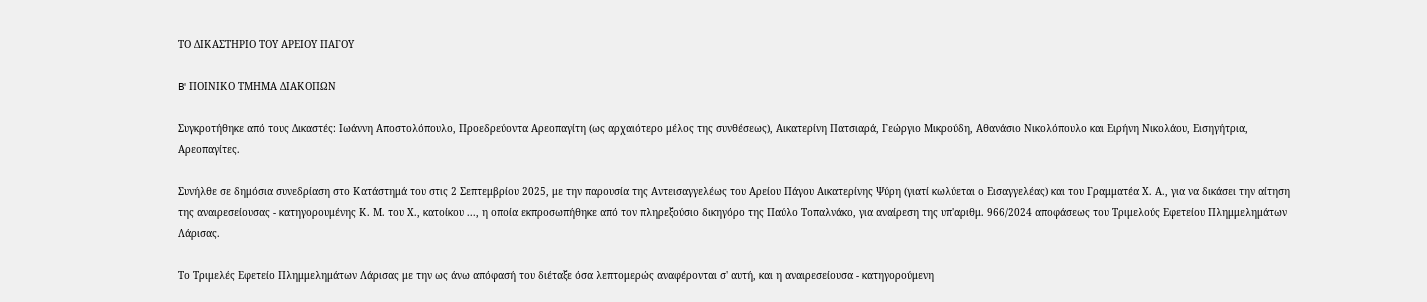ΤΟ ΔΙΚΑΣΤΗΡΙΟ ΤΟΥ ΑΡΕΙΟΥ ΠΑΓΟΥ

B' ΠΟΙΝΙΚΟ ΤΜΗΜΑ ΔΙΑΚΟΠΩΝ

Συγκροτήθηκε από τους Δικαστές: Ιωάννη Αποστολόπουλο, Προεδρεύοντα Αρεοπαγίτη (ως αρχαιότερο μέλος της συνθέσεως), Αικατερίνη Πατσιαρά, Γεώργιο Μικρούδη, Αθανάσιο Νικολόπουλο και Ειρήνη Νικολάου, Εισηγήτρια, Αρεοπαγίτες.

Συνήλθε σε δημόσια συνεδρίαση στο Κατάστημά του στις 2 Σεπτεμβρίου 2025, με την παρουσία της Αντεισαγγελέως του Αρείου Πάγου Αικατερίνης Ψύρη (γιατί κωλύεται ο Εισαγγελέας) και του Γραμματέα Χ. Α., για να δικάσει την αίτηση της αναιρεσείουσας - κατηγορουμένης Κ. Μ. του Χ., κατοίκου ..., η οποία εκπροσωπήθηκε από τον πληρεξούσιο δικηγόρο της Παύλο Τοπαλνάκο, για αναίρεση της υπ'αριθμ. 966/2024 αποφάσεως του Τριμελούς Εφετείου Πλημμελημάτων Λάρισας.

Το Τριμελές Εφετείο Πλημμελημάτων Λάρισας με την ως άνω απόφασή του διέταξε όσα λεπτομερώς αναφέρονται σ' αυτή, και η αναιρεσείουσα - κατηγορούμενη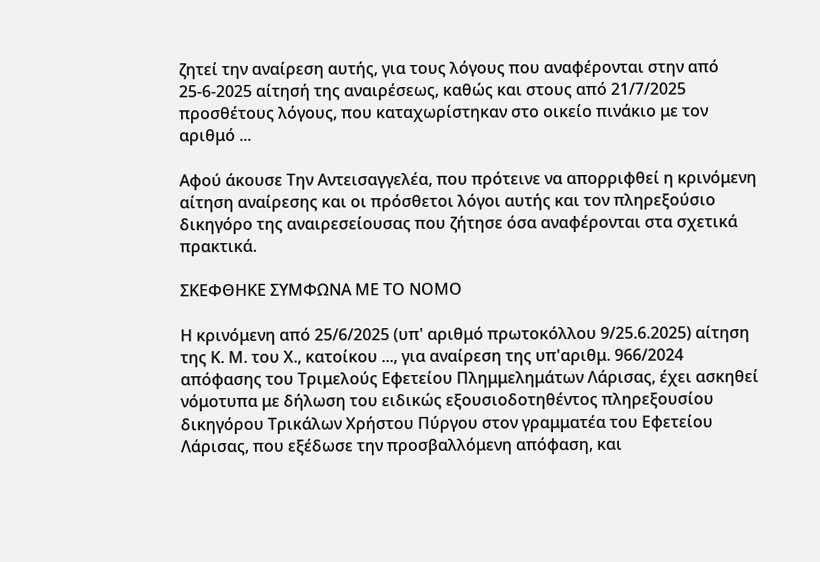ζητεί την αναίρεση αυτής, για τους λόγους που αναφέρονται στην από 25-6-2025 αίτησή της αναιρέσεως, καθώς και στους από 21/7/2025 προσθέτους λόγους, που καταχωρίστηκαν στο οικείο πινάκιο με τον αριθμό ...

Αφού άκουσε Την Αντεισαγγελέα, που πρότεινε να απορριφθεί η κρινόμενη αίτηση αναίρεσης και οι πρόσθετοι λόγοι αυτής και τον πληρεξούσιο δικηγόρο της αναιρεσείουσας που ζήτησε όσα αναφέρονται στα σχετικά πρακτικά.

ΣΚΕΦΘΗΚΕ ΣΥΜΦΩΝΑ ΜΕ ΤΟ ΝΟΜΟ

Η κρινόμενη από 25/6/2025 (υπ' αριθμό πρωτοκόλλου 9/25.6.2025) αίτηση της Κ. Μ. του Χ., κατοίκου ..., για αναίρεση της υπ'αριθμ. 966/2024 απόφασης του Τριμελούς Εφετείου Πλημμελημάτων Λάρισας, έχει ασκηθεί νόμοτυπα με δήλωση του ειδικώς εξουσιοδοτηθέντος πληρεξουσίου δικηγόρου Τρικάλων Χρήστου Πύργου στον γραμματέα του Εφετείου Λάρισας, που εξέδωσε την προσβαλλόμενη απόφαση, και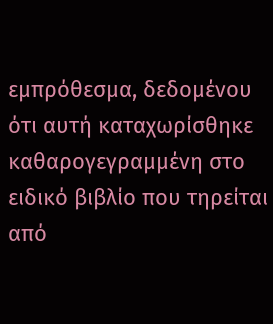εμπρόθεσμα, δεδομένου ότι αυτή καταχωρίσθηκε καθαρογεγραμμένη στο ειδικό βιβλίο που τηρείται από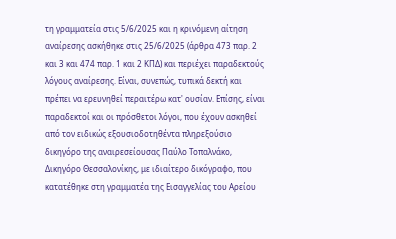τη γραμματεία στις 5/6/2025 και η κρινόμενη αίτηση αναίρεσης ασκήθηκε στις 25/6/2025 (άρθρα 473 παρ. 2 και 3 και 474 παρ. 1 και 2 ΚΠΔ) και περιέχει παραδεκτούς λόγους αναίρεσης. Είναι, συνεπώς, τυπικά δεκτή και πρέπει να ερευνηθεί περαιτέρω κατ' ουσίαν. Επίσης, είναι παραδεκτοί και οι πρόσθετοι λόγοι, που έχουν ασκηθεί από τον ειδικώς εξουσιοδοτηθέντα πληρεξούσιο δικηγόρο της αναιρεσείουσας Παύλο Τοπαλνάκο, Δικηγόρο Θεσσαλονίκης, με ιδιαίτερο δικόγραφο, που κατατέθηκε στη γραμματέα της Εισαγγελίας του Αρείου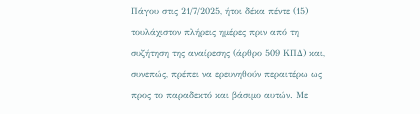Πάγου στις 21/7/2025, ήτοι δέκα πέντε (15) τουλάχιστον πλήρεις ημέρες πριν από τη συζήτηση της αναίρεσης (άρθρο 509 ΚΠΔ) και, συνεπώς, πρέπει να ερευνηθούν περαιτέρω ως προς το παραδεκτό και βάσιμο αυτών. Με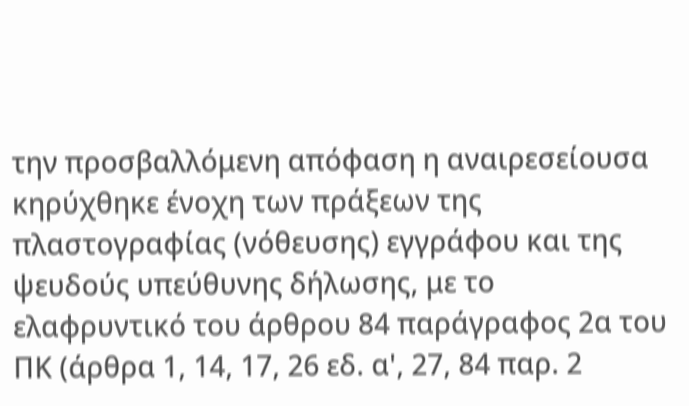την προσβαλλόμενη απόφαση η αναιρεσείουσα κηρύχθηκε ένοχη των πράξεων της πλαστογραφίας (νόθευσης) εγγράφου και της ψευδούς υπεύθυνης δήλωσης, με το ελαφρυντικό του άρθρου 84 παράγραφος 2α του ΠΚ (άρθρα 1, 14, 17, 26 εδ. α', 27, 84 παρ. 2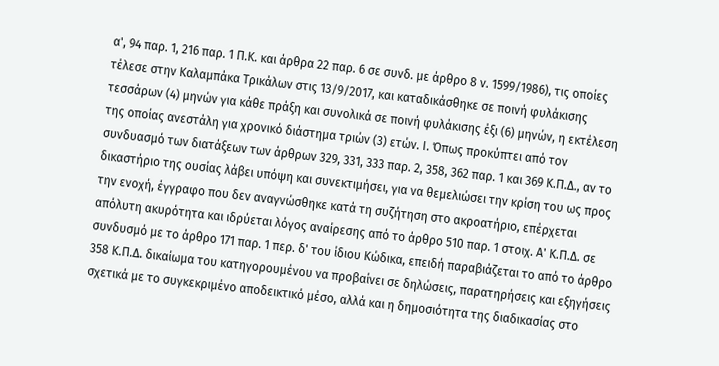α', 94 παρ. 1, 216 παρ. 1 Π.Κ. και άρθρα 22 παρ. 6 σε συνδ. με άρθρο 8 ν. 1599/1986), τις οποίες τέλεσε στην Καλαμπάκα Τρικάλων στις 13/9/2017, και καταδικάσθηκε σε ποινή φυλάκισης τεσσάρων (4) μηνών για κάθε πράξη και συνολικά σε ποινή φυλάκισης έξι (6) μηνών, η εκτέλεση της οποίας ανεστάλη για χρονικό διάστημα τριών (3) ετών. Ι. Όπως προκύπτει από τον συνδυασμό των διατάξεων των άρθρων 329, 331, 333 παρ. 2, 358, 362 παρ. 1 και 369 Κ.Π.Δ., αν το δικαστήριο της ουσίας λάβει υπόψη και συνεκτιμήσει, για να θεμελιώσει την κρίση του ως προς την ενοχή, έγγραφο που δεν αναγνώσθηκε κατά τη συζήτηση στο ακροατήριο, επέρχεται απόλυτη ακυρότητα και ιδρύεται λόγος αναίρεσης από το άρθρο 510 παρ. 1 στοιχ. Α' Κ.Π.Δ. σε συνδυσμό με το άρθρο 171 παρ. 1 περ. δ' του ίδιου Κώδικα, επειδή παραβιάζεται το από το άρθρο 358 Κ.Π.Δ. δικαίωμα του κατηγορουμένου να προβαίνει σε δηλώσεις, παρατηρήσεις και εξηγήσεις σχετικά με το συγκεκριμένο αποδεικτικό μέσο, αλλά και η δημοσιότητα της διαδικασίας στο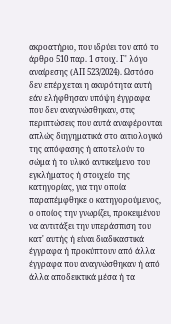ακροατήριο, που ιδρύει τον από το άρθρο 510 παρ. 1 στοιχ. Γ' λόγο αναίρεσης (ΑΠ 523/2024). Ωστόσο δεν επέρχεται η ακυρότητα αυτή εάν ελήφθησαν υπόψη έγγραφα που δεν αναγνώσθηκαν, στις περιπτώσεις που αυτά αναφέρονται απλώς διηγηματικά στο αιτιολογικό της απόφασης ή αποτελούν το σώμα ή το υλικό αντικείμενο του εγκλήματος ή στοιχείο της κατηγορίας, για την οποία παραπέμφθηκε ο κατηγορούμενος, ο οποίος την γνωρίζει, προκειμένου να αντιτάξει την υπεράσπιση του κατ' αυτής ή είναι διαδικαστικά έγγραφα ή προκύπτουν από άλλα έγγραφα που αναγνώσθηκαν ή από άλλα αποδεικτικά μέσα ή τα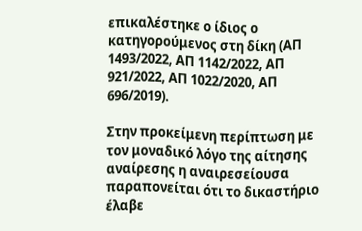επικαλέστηκε ο ίδιος ο κατηγορούμενος στη δίκη (ΑΠ 1493/2022, ΑΠ 1142/2022, ΑΠ 921/2022, ΑΠ 1022/2020, ΑΠ 696/2019).

Στην προκείμενη περίπτωση με τον μοναδικό λόγο της αίτησης αναίρεσης η αναιρεσείουσα παραπονείται ότι το δικαστήριο έλαβε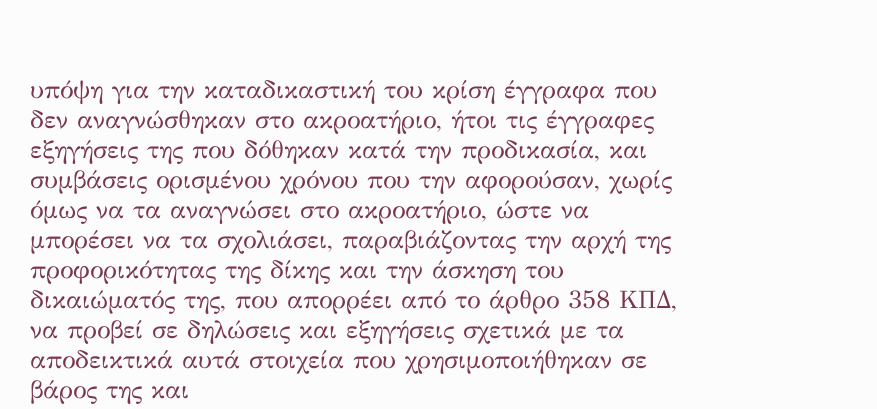υπόψη για την καταδικαστική του κρίση έγγραφα που δεν αναγνώσθηκαν στο ακροατήριο, ήτοι τις έγγραφες εξηγήσεις της που δόθηκαν κατά την προδικασία, και συμβάσεις ορισμένου χρόνου που την αφορούσαν, χωρίς όμως να τα αναγνώσει στο ακροατήριο, ώστε να μπορέσει να τα σχολιάσει, παραβιάζοντας την αρχή της προφορικότητας της δίκης και την άσκηση του δικαιώματός της, που απορρέει από το άρθρο 358 ΚΠΔ, να προβεί σε δηλώσεις και εξηγήσεις σχετικά με τα αποδεικτικά αυτά στοιχεία που χρησιμοποιήθηκαν σε βάρος της και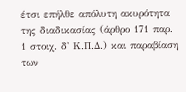έτσι επήλθε απόλυτη ακυρότητα της διαδικασίας (άρθρο 171 παρ. 1 στοιχ. δ' Κ.Π.Δ.) και παραβίαση των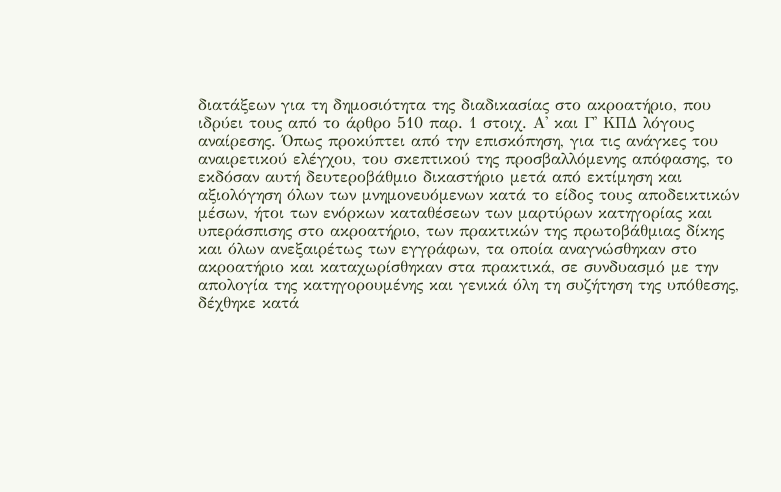διατάξεων για τη δημοσιότητα της διαδικασίας στο ακροατήριο, που ιδρύει τους από το άρθρο 510 παρ. 1 στοιχ. Α' και Γ' ΚΠΔ λόγους αναίρεσης. Όπως προκύπτει από την επισκόπηση, για τις ανάγκες του αναιρετικού ελέγχου, του σκεπτικού της προσβαλλόμενης απόφασης, το εκδόσαν αυτή δευτεροβάθμιο δικαστήριο μετά από εκτίμηση και αξιολόγηση όλων των μνημονευόμενων κατά το είδος τους αποδεικτικών μέσων, ήτοι των ενόρκων καταθέσεων των μαρτύρων κατηγορίας και υπεράσπισης στο ακροατήριο, των πρακτικών της πρωτοβάθμιας δίκης και όλων ανεξαιρέτως των εγγράφων, τα οποία αναγνώσθηκαν στο ακροατήριο και καταχωρίσθηκαν στα πρακτικά, σε συνδυασμό με την απολογία της κατηγορουμένης και γενικά όλη τη συζήτηση της υπόθεσης, δέχθηκε κατά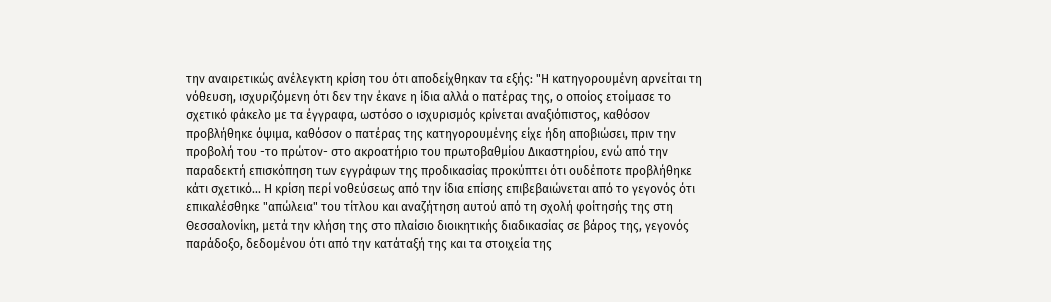την αναιρετικώς ανέλεγκτη κρίση του ότι αποδείχθηκαν τα εξής: "Η κατηγορουμένη αρνείται τη νόθευση, ισχυριζόμενη ότι δεν την έκανε η ίδια αλλά ο πατέρας της, ο οποίος ετοίμασε το σχετικό φάκελο με τα έγγραφα, ωστόσο ο ισχυρισμός κρίνεται αναξιόπιστος, καθόσον προβλήθηκε όψιμα, καθόσον ο πατέρας της κατηγορουμένης είχε ήδη αποβιώσει, πριν την προβολή του -το πρώτον- στο ακροατήριο του πρωτοβαθμίου Δικαστηρίου, ενώ από την παραδεκτή επισκόπηση των εγγράφων της προδικασίας προκύπτει ότι ουδέποτε προβλήθηκε κάτι σχετικό... Η κρίση περί νοθεύσεως από την ίδια επίσης επιβεβαιώνεται από το γεγονός ότι επικαλέσθηκε "απώλεια" του τίτλου και αναζήτηση αυτού από τη σχολή φοίτησής της στη Θεσσαλονίκη, μετά την κλήση της στο πλαίσιο διοικητικής διαδικασίας σε βάρος της, γεγονός παράδοξο, δεδομένου ότι από την κατάταξή της και τα στοιχεία της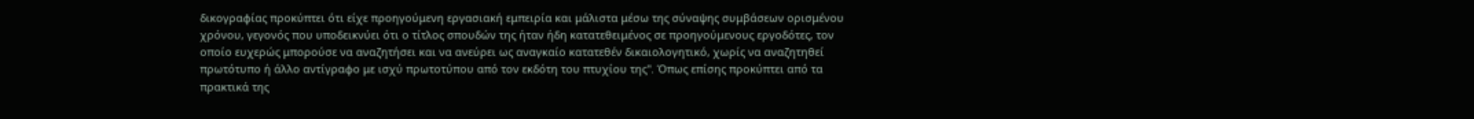δικογραφίας προκύπτει ότι είχε προηγούμενη εργασιακή εμπειρία και μάλιστα μέσω της σύναψης συμβάσεων ορισμένου χρόνου, γεγονός που υποδεικνύει ότι ο τίτλος σπουδών της ήταν ήδη κατατεθειμένος σε προηγούμενους εργοδότες, τον οποίο ευχερώς μπορούσε να αναζητήσει και να ανεύρει ως αναγκαίο κατατεθέν δικαιολογητικό, χωρίς να αναζητηθεί πρωτότυπο ή άλλο αντίγραφο με ισχύ πρωτοτύπου από τον εκδότη του πτυχίου της". Όπως επίσης προκύπτει από τα πρακτικά της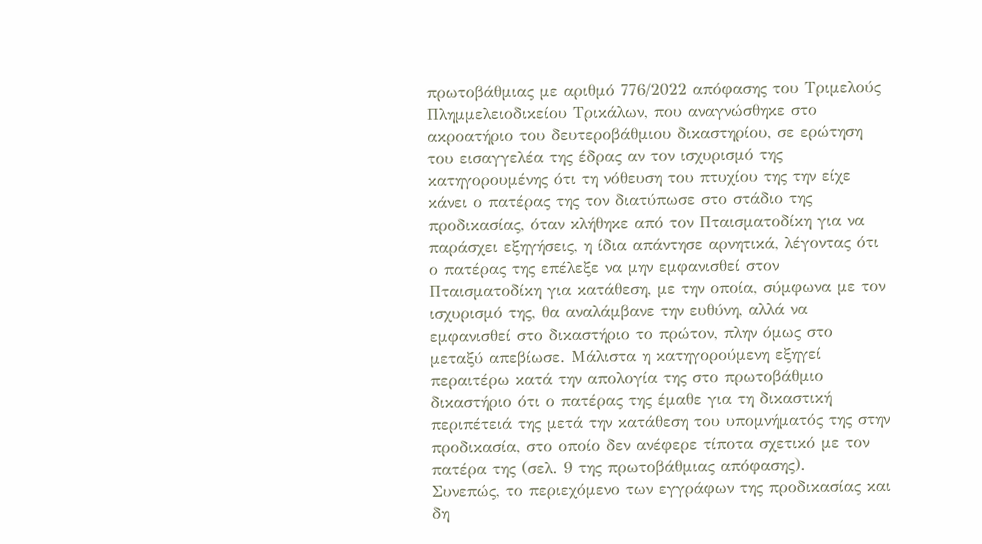πρωτοβάθμιας με αριθμό 776/2022 απόφασης του Τριμελούς Πλημμελειοδικείου Τρικάλων, που αναγνώσθηκε στο ακροατήριο του δευτεροβάθμιου δικαστηρίου, σε ερώτηση του εισαγγελέα της έδρας αν τον ισχυρισμό της κατηγορουμένης ότι τη νόθευση του πτυχίου της την είχε κάνει ο πατέρας της τον διατύπωσε στο στάδιο της προδικασίας, όταν κλήθηκε από τον Πταισματοδίκη για να παράσχει εξηγήσεις, η ίδια απάντησε αρνητικά, λέγοντας ότι ο πατέρας της επέλεξε να μην εμφανισθεί στον Πταισματοδίκη για κατάθεση, με την οποία, σύμφωνα με τον ισχυρισμό της, θα αναλάμβανε την ευθύνη, αλλά να εμφανισθεί στο δικαστήριο το πρώτον, πλην όμως στο μεταξύ απεβίωσε. Μάλιστα η κατηγορούμενη εξηγεί περαιτέρω κατά την απολογία της στο πρωτοβάθμιο δικαστήριο ότι ο πατέρας της έμαθε για τη δικαστική περιπέτειά της μετά την κατάθεση του υπομνήματός της στην προδικασία, στο οποίο δεν ανέφερε τίποτα σχετικό με τον πατέρα της (σελ. 9 της πρωτοβάθμιας απόφασης).
Συνεπώς, το περιεχόμενο των εγγράφων της προδικασίας και δη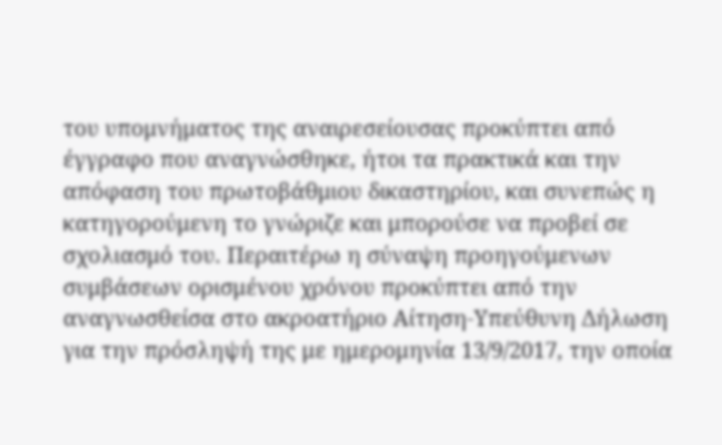του υπομνήματος της αναιρεσείουσας προκύπτει από έγγραφο που αναγνώσθηκε, ήτοι τα πρακτικά και την απόφαση του πρωτοβάθμιου δικαστηρίου, και συνεπώς η κατηγορούμενη το γνώριζε και μπορούσε να προβεί σε σχολιασμό του. Περαιτέρω η σύναψη προηγούμενων συμβάσεων ορισμένου χρόνου προκύπτει από την αναγνωσθείσα στο ακροατήριο Αίτηση-Υπεύθυνη Δήλωση για την πρόσληψή της με ημερομηνία 13/9/2017, την οποία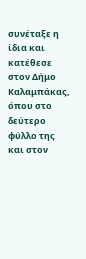συνέταξε η ίδια και κατέθεσε στον Δήμο Καλαμπάκας, όπου στο δεύτερο φύλλο της και στον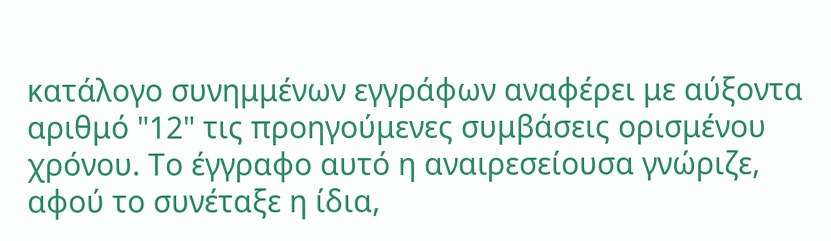κατάλογο συνημμένων εγγράφων αναφέρει με αύξοντα αριθμό "12" τις προηγούμενες συμβάσεις ορισμένου χρόνου. Το έγγραφο αυτό η αναιρεσείουσα γνώριζε, αφού το συνέταξε η ίδια,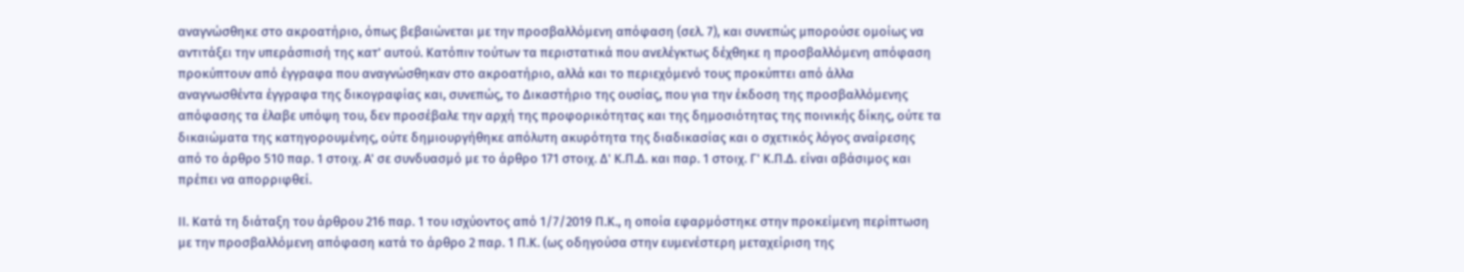αναγνώσθηκε στο ακροατήριο, όπως βεβαιώνεται με την προσβαλλόμενη απόφαση (σελ. 7), και συνεπώς μπορούσε ομοίως να αντιτάξει την υπεράσπισή της κατ' αυτού. Κατόπιν τούτων τα περιστατικά που ανελέγκτως δέχθηκε η προσβαλλόμενη απόφαση προκύπτουν από έγγραφα που αναγνώσθηκαν στο ακροατήριο, αλλά και το περιεχόμενό τους προκύπτει από άλλα αναγνωσθέντα έγγραφα της δικογραφίας και, συνεπώς, το Δικαστήριο της ουσίας, που για την έκδοση της προσβαλλόμενης απόφασης τα έλαβε υπόψη του, δεν προσέβαλε την αρχή της προφορικότητας και της δημοσιότητας της ποινικής δίκης, ούτε τα δικαιώματα της κατηγορουμένης, ούτε δημιουργήθηκε απόλυτη ακυρότητα της διαδικασίας και ο σχετικός λόγος αναίρεσης από το άρθρο 510 παρ. 1 στοιχ. Α' σε συνδυασμό με το άρθρο 171 στοιχ. Δ' Κ.Π.Δ. και παρ. 1 στοιχ. Γ' Κ.Π.Δ. είναι αβάσιμος και πρέπει να απορριφθεί.

ΙΙ. Κατά τη διάταξη του άρθρου 216 παρ. 1 του ισχύοντος από 1/7/2019 Π.Κ., η οποία εφαρμόστηκε στην προκείμενη περίπτωση με την προσβαλλόμενη απόφαση κατά το άρθρο 2 παρ. 1 Π.Κ. (ως οδηγούσα στην ευμενέστερη μεταχείριση της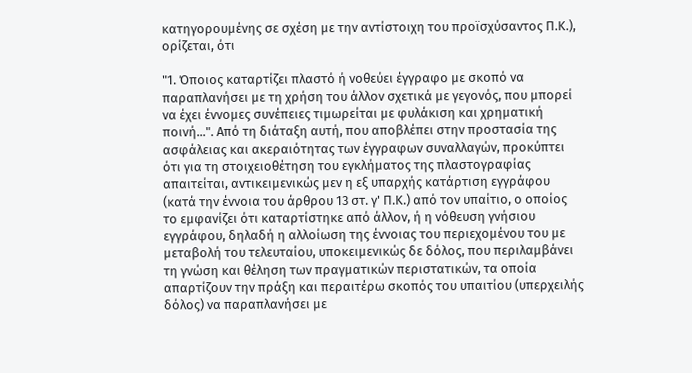κατηγορουμένης σε σχέση με την αντίστοιχη του προϊσχύσαντος Π.Κ.), ορίζεται, ότι

"1. Όποιος καταρτίζει πλαστό ή νοθεύει έγγραφο με σκοπό να παραπλανήσει με τη χρήση του άλλον σχετικά με γεγονός, που μπορεί να έχει έννομες συνέπειες τιμωρείται με φυλάκιση και χρηματική ποινή...". Από τη διάταξη αυτή, που αποβλέπει στην προστασία της ασφάλειας και ακεραιότητας των έγγραφων συναλλαγών, προκύπτει ότι για τη στοιχειοθέτηση του εγκλήματος της πλαστογραφίας απαιτείται, αντικειμενικώς μεν η εξ υπαρχής κατάρτιση εγγράφου (κατά την έννοια του άρθρου 13 στ. γ' Π.Κ.) από τον υπαίτιο, ο οποίος το εμφανίζει ότι καταρτίστηκε από άλλον, ή η νόθευση γνήσιου εγγράφου, δηλαδή η αλλοίωση της έννοιας του περιεχομένου του με μεταβολή του τελευταίου, υποκειμενικώς δε δόλος, που περιλαμβάνει τη γνώση και θέληση των πραγματικών περιστατικών, τα οποία απαρτίζουν την πράξη και περαιτέρω σκοπός του υπαιτίου (υπερχειλής δόλος) να παραπλανήσει με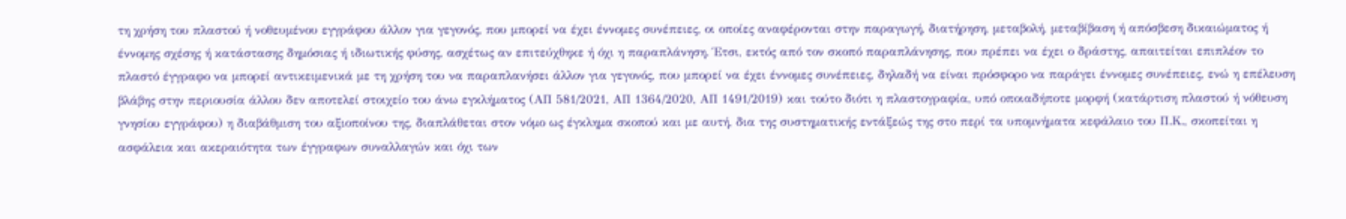τη χρήση του πλαστού ή νοθευμένου εγγράφου άλλον για γεγονός, που μπορεί να έχει έννομες συνέπειες, οι οποίες αναφέρονται στην παραγωγή, διατήρηση, μεταβολή, μεταβίβαση ή απόσβεση δικαιώματος ή έννομης σχέσης ή κατάστασης δημόσιας ή ιδιωτικής φύσης, ασχέτως αν επιτεύχθηκε ή όχι η παραπλάνηση. Έτσι, εκτός από τον σκοπό παραπλάνησης, που πρέπει να έχει ο δράστης, απαιτείται επιπλέον το πλαστό έγγραφο να μπορεί αντικειμενικά με τη χρήση του να παραπλανήσει άλλον για γεγονός, που μπορεί να έχει έννομες συνέπειες, δηλαδή να είναι πρόσφορο να παράγει έννομες συνέπειες, ενώ η επέλευση βλάβης στην περιουσία άλλου δεν αποτελεί στοιχείο του άνω εγκλήματος (ΑΠ 581/2021, ΑΠ 1364/2020, ΑΠ 1491/2019) και τούτο διότι η πλαστογραφία, υπό οποιαδήποτε μορφή (κατάρτιση πλαστού ή νόθευση γνησίου εγγράφου) η διαβάθμιση του αξιοποίνου της, διαπλάθεται στον νόμο ως έγκλημα σκοπού και με αυτή, δια της συστηματικής εντάξεώς της στο περί τα υπομνήματα κεφάλαιο του Π.Κ., σκοπείται η ασφάλεια και ακεραιότητα των έγγραφων συναλλαγών και όχι των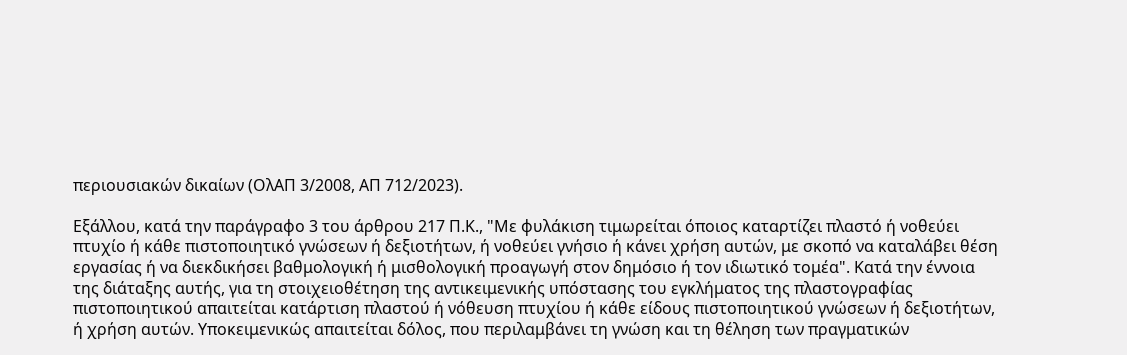περιουσιακών δικαίων (ΟλΑΠ 3/2008, ΑΠ 712/2023).

Εξάλλου, κατά την παράγραφο 3 του άρθρου 217 Π.Κ., "Με φυλάκιση τιμωρείται όποιος καταρτίζει πλαστό ή νοθεύει πτυχίο ή κάθε πιστοποιητικό γνώσεων ή δεξιοτήτων, ή νοθεύει γνήσιο ή κάνει χρήση αυτών, με σκοπό να καταλάβει θέση εργασίας ή να διεκδικήσει βαθμολογική ή μισθολογική προαγωγή στον δημόσιο ή τον ιδιωτικό τομέα". Κατά την έννοια της διάταξης αυτής, για τη στοιχειοθέτηση της αντικειμενικής υπόστασης του εγκλήματος της πλαστογραφίας πιστοποιητικού απαιτείται κατάρτιση πλαστού ή νόθευση πτυχίου ή κάθε είδους πιστοποιητικού γνώσεων ή δεξιοτήτων, ή χρήση αυτών. Υποκειμενικώς απαιτείται δόλος, που περιλαμβάνει τη γνώση και τη θέληση των πραγματικών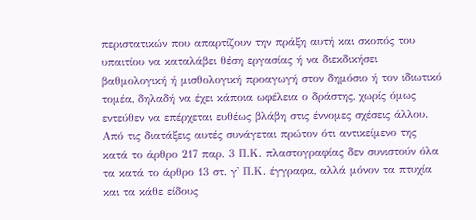περιστατικών που απαρτίζουν την πράξη αυτή και σκοπός του υπαιτίου να καταλάβει θέση εργασίας ή να διεκδικήσει βαθμολογική ή μισθολογική προαγωγή στον δημόσιο ή τον ιδιωτικό τομέα, δηλαδή να έχει κάποια ωφέλεια ο δράστης, χωρίς όμως εντεύθεν να επέρχεται ευθέως βλάβη στις έννομες σχέσεις άλλου. Από τις διατάξεις αυτές συνάγεται πρώτον ότι αντικείμενο της κατά το άρθρο 217 παρ. 3 Π.Κ. πλαστογραφίας δεν συνιστούν όλα τα κατά το άρθρο 13 στ. γ' Π.Κ. έγγραφα, αλλά μόνον τα πτυχία και τα κάθε είδους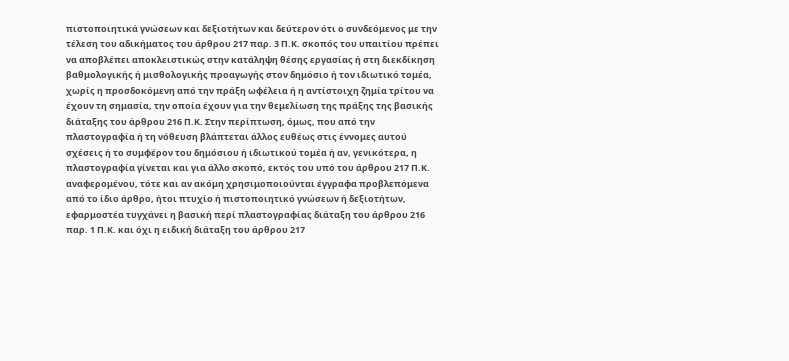πιστοποιητικά γνώσεων και δεξιοτήτων και δεύτερον ότι ο συνδεόμενος με την τέλεση του αδικήματος του άρθρου 217 παρ. 3 Π.Κ. σκοπός του υπαιτίου πρέπει να αποβλέπει αποκλειστικώς στην κατάληψη θέσης εργασίας ή στη διεκδίκηση βαθμολογικής ή μισθολογικής προαγωγής στον δημόσιο ή τον ιδιωτικό τομέα, χωρίς η προσδοκόμενη από την πράξη ωφέλεια ή η αντίστοιχη ζημία τρίτου να έχουν τη σημασία, την οποία έχουν για την θεμελίωση της πράξης της βασικής διάταξης του άρθρου 216 Π.Κ. Στην περίπτωση, όμως, που από την πλαστογραφία ή τη νόθευση βλάπτεται άλλος ευθέως στις έννομες αυτού σχέσεις ή το συμφέρον του δημόσιου ή ιδιωτικού τομέα ή αν, γενικότερα, η πλαστογραφία γίνεται και για άλλο σκοπό, εκτός του υπό του άρθρου 217 Π.Κ. αναφερομένου, τότε και αν ακόμη χρησιμοποιούνται έγγραφα προβλεπόμενα από το ίδιο άρθρο, ήτοι πτυχίο ή πιστοποιητικό γνώσεων ή δεξιοτήτων, εφαρμοστέα τυγχάνει η βασική περί πλαστογραφίας διάταξη του άρθρου 216 παρ. 1 Π.Κ. και όχι η ειδική διάταξη του άρθρου 217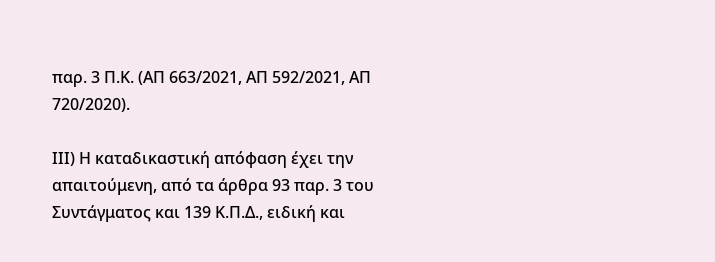παρ. 3 Π.Κ. (ΑΠ 663/2021, ΑΠ 592/2021, ΑΠ 720/2020).

ΙII) Η καταδικαστική απόφαση έχει την απαιτούμενη, από τα άρθρα 93 παρ. 3 του Συντάγματος και 139 Κ.Π.Δ., ειδική και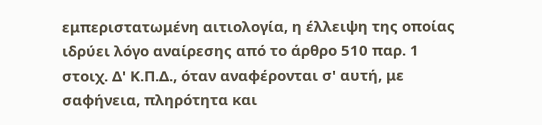εμπεριστατωμένη αιτιολογία, η έλλειψη της οποίας ιδρύει λόγο αναίρεσης από το άρθρο 510 παρ. 1 στοιχ. Δ' Κ.Π.Δ., όταν αναφέρονται σ' αυτή, με σαφήνεια, πληρότητα και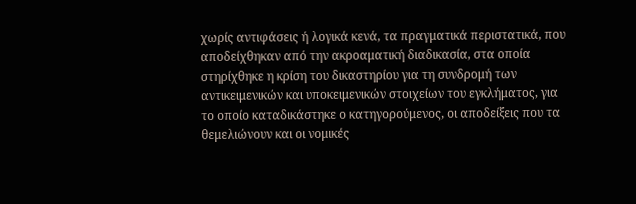χωρίς αντιφάσεις ή λογικά κενά, τα πραγματικά περιστατικά, που αποδείχθηκαν από την ακροαματική διαδικασία, στα οποία στηρίχθηκε η κρίση του δικαστηρίου για τη συνδρομή των αντικειμενικών και υποκειμενικών στοιχείων του εγκλήματος, για το οποίο καταδικάστηκε ο κατηγορούμενος, οι αποδείξεις που τα θεμελιώνουν και οι νομικές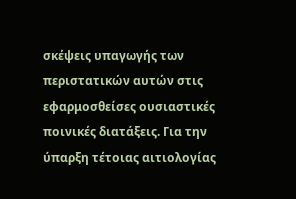σκέψεις υπαγωγής των περιστατικών αυτών στις εφαρμοσθείσες ουσιαστικές ποινικές διατάξεις. Για την ύπαρξη τέτοιας αιτιολογίας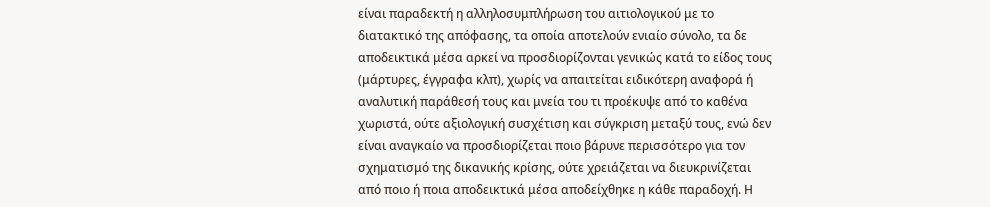είναι παραδεκτή η αλληλοσυμπλήρωση του αιτιολογικού με το διατακτικό της απόφασης, τα οποία αποτελούν ενιαίο σύνολο, τα δε αποδεικτικά μέσα αρκεί να προσδιορίζονται γενικώς κατά το είδος τους (μάρτυρες, έγγραφα κλπ), χωρίς να απαιτείται ειδικότερη αναφορά ή αναλυτική παράθεσή τους και μνεία του τι προέκυψε από το καθένα χωριστά, ούτε αξιολογική συσχέτιση και σύγκριση μεταξύ τους, ενώ δεν είναι αναγκαίο να προσδιορίζεται ποιο βάρυνε περισσότερο για τον σχηματισμό της δικανικής κρίσης, ούτε χρειάζεται να διευκρινίζεται από ποιο ή ποια αποδεικτικά μέσα αποδείχθηκε η κάθε παραδοχή. Η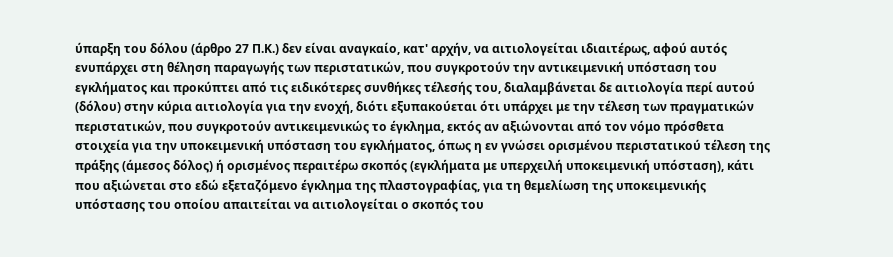ύπαρξη του δόλου (άρθρο 27 Π.Κ.) δεν είναι αναγκαίο, κατ' αρχήν, να αιτιολογείται ιδιαιτέρως, αφού αυτός ενυπάρχει στη θέληση παραγωγής των περιστατικών, που συγκροτούν την αντικειμενική υπόσταση του εγκλήματος και προκύπτει από τις ειδικότερες συνθήκες τέλεσής του, διαλαμβάνεται δε αιτιολογία περί αυτού (δόλου) στην κύρια αιτιολογία για την ενοχή, διότι εξυπακούεται ότι υπάρχει με την τέλεση των πραγματικών περιστατικών, που συγκροτούν αντικειμενικώς το έγκλημα, εκτός αν αξιώνονται από τον νόμο πρόσθετα στοιχεία για την υποκειμενική υπόσταση του εγκλήματος, όπως η εν γνώσει ορισμένου περιστατικού τέλεση της πράξης (άμεσος δόλος) ή ορισμένος περαιτέρω σκοπός (εγκλήματα με υπερχειλή υποκειμενική υπόσταση), κάτι που αξιώνεται στο εδώ εξεταζόμενο έγκλημα της πλαστογραφίας, για τη θεμελίωση της υποκειμενικής υπόστασης του οποίου απαιτείται να αιτιολογείται ο σκοπός του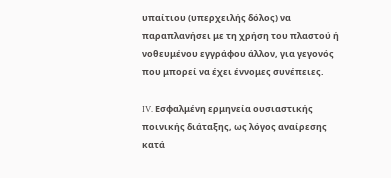υπαίτιου (υπερχειλής δόλος) να παραπλανήσει με τη χρήση του πλαστού ή νοθευμένου εγγράφου άλλον, για γεγονός που μπορεί να έχει έννομες συνέπειες.

IV. Εσφαλμένη ερμηνεία ουσιαστικής ποινικής διάταξης, ως λόγος αναίρεσης κατά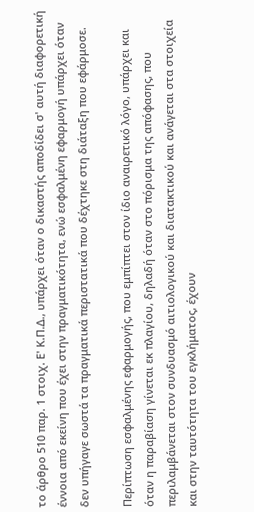το άρθρο 510 παρ. 1 στοιχ. Ε' Κ.Π.Δ., υπάρχει όταν ο δικαστής αποδίδει σ' αυτή διαφορετική έννοια από εκείνη που έχει στην πραγματικότητα, ενώ εσφαλμένη εφαρμογή υπάρχει όταν δεν υπήγαγε σωστά τα πραγματικά περιστατικά που δέχτηκε στη διάταξη που εφάρμοσε.

Περίπτωση εσφαλμένης εφαρμογής, που εμπίπτει στον ίδιο αναιρετικό λόγο, υπάρχει και όταν η παραβίαση γίνεται εκ πλαγίου, δηλαδή όταν στο πόρισμα της απόφασης, που περιλαμβάνεται στον συνδυασμό αιτιολογικού και διατακτικού και ανάγεται στα στοιχεία και στην ταυτότητα του εγκλήματος, έχουν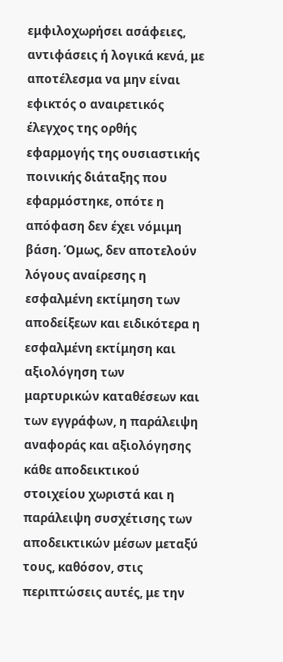εμφιλοχωρήσει ασάφειες, αντιφάσεις ή λογικά κενά, με αποτέλεσμα να μην είναι εφικτός ο αναιρετικός έλεγχος της ορθής εφαρμογής της ουσιαστικής ποινικής διάταξης που εφαρμόστηκε, οπότε η απόφαση δεν έχει νόμιμη βάση. Όμως, δεν αποτελούν λόγους αναίρεσης η εσφαλμένη εκτίμηση των αποδείξεων και ειδικότερα η εσφαλμένη εκτίμηση και αξιολόγηση των μαρτυρικών καταθέσεων και των εγγράφων, η παράλειψη αναφοράς και αξιολόγησης κάθε αποδεικτικού στοιχείου χωριστά και η παράλειψη συσχέτισης των αποδεικτικών μέσων μεταξύ τους, καθόσον, στις περιπτώσεις αυτές, με την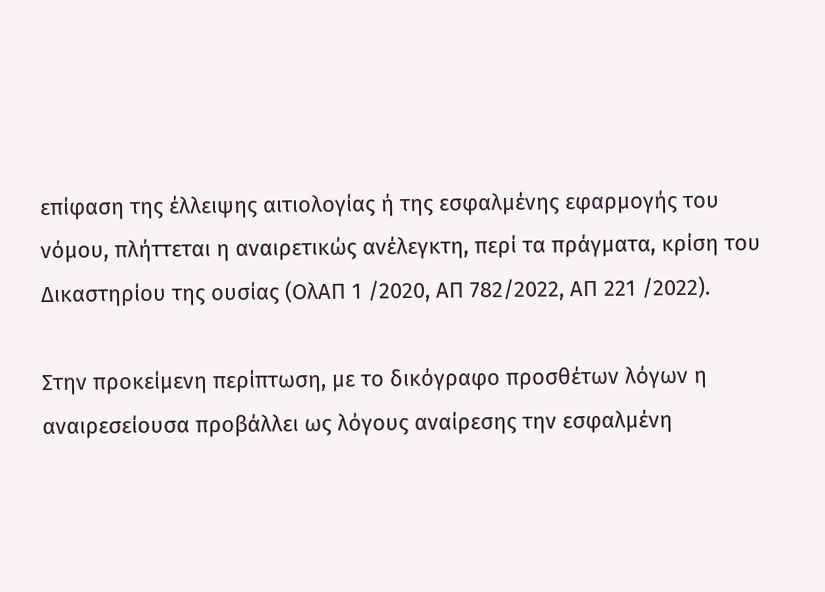επίφαση της έλλειψης αιτιολογίας ή της εσφαλμένης εφαρμογής του νόμου, πλήττεται η αναιρετικώς ανέλεγκτη, περί τα πράγματα, κρίση του Δικαστηρίου της ουσίας (ΟλΑΠ 1 /2020, ΑΠ 782/2022, ΑΠ 221 /2022).

Στην προκείμενη περίπτωση, με το δικόγραφο προσθέτων λόγων η αναιρεσείουσα προβάλλει ως λόγους αναίρεσης την εσφαλμένη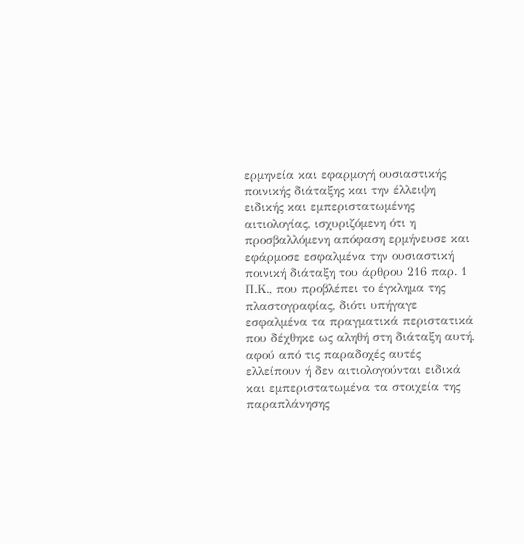ερμηνεία και εφαρμογή ουσιαστικής ποινικής διάταξης και την έλλειψη ειδικής και εμπεριστατωμένης αιτιολογίας, ισχυριζόμενη ότι η προσβαλλόμενη απόφαση ερμήνευσε και εφάρμοσε εσφαλμένα την ουσιαστική ποινική διάταξη του άρθρου 216 παρ. 1 Π.Κ., που προβλέπει το έγκλημα της πλαστογραφίας, διότι υπήγαγε εσφαλμένα τα πραγματικά περιστατικά που δέχθηκε ως αληθή στη διάταξη αυτή, αφού από τις παραδοχές αυτές ελλείπουν ή δεν αιτιολογούνται ειδικά και εμπεριστατωμένα τα στοιχεία της παραπλάνησης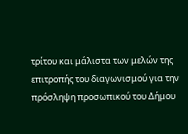τρίτου και μάλιστα των μελών της επιτροπής του διαγωνισμού για την πρόσληψη προσωπικού του Δήμου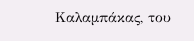Καλαμπάκας, του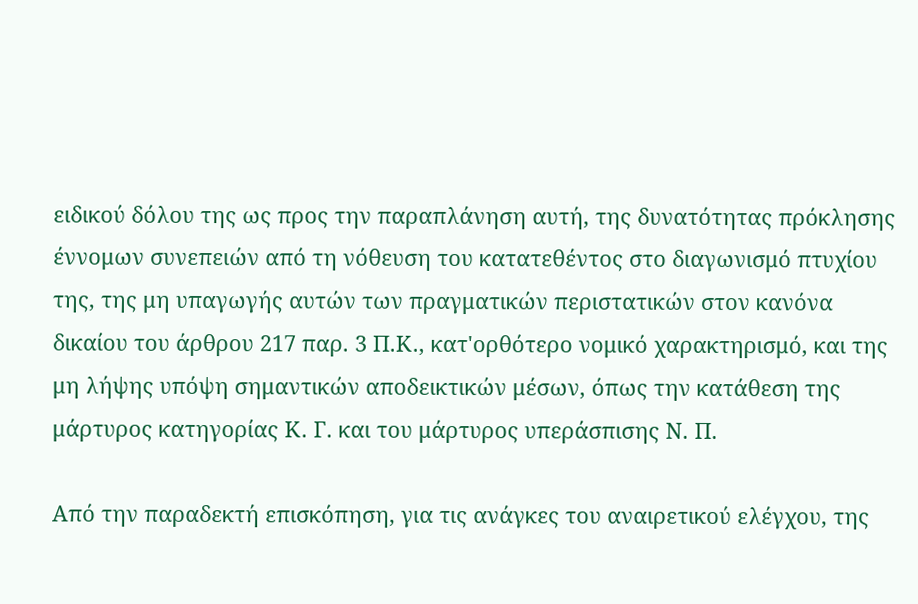ειδικού δόλου της ως προς την παραπλάνηση αυτή, της δυνατότητας πρόκλησης έννομων συνεπειών από τη νόθευση του κατατεθέντος στο διαγωνισμό πτυχίου της, της μη υπαγωγής αυτών των πραγματικών περιστατικών στον κανόνα δικαίου του άρθρου 217 παρ. 3 Π.Κ., κατ'ορθότερο νομικό χαρακτηρισμό, και της μη λήψης υπόψη σημαντικών αποδεικτικών μέσων, όπως την κατάθεση της μάρτυρος κατηγορίας Κ. Γ. και του μάρτυρος υπεράσπισης Ν. Π.

Από την παραδεκτή επισκόπηση, για τις ανάγκες του αναιρετικού ελέγχου, της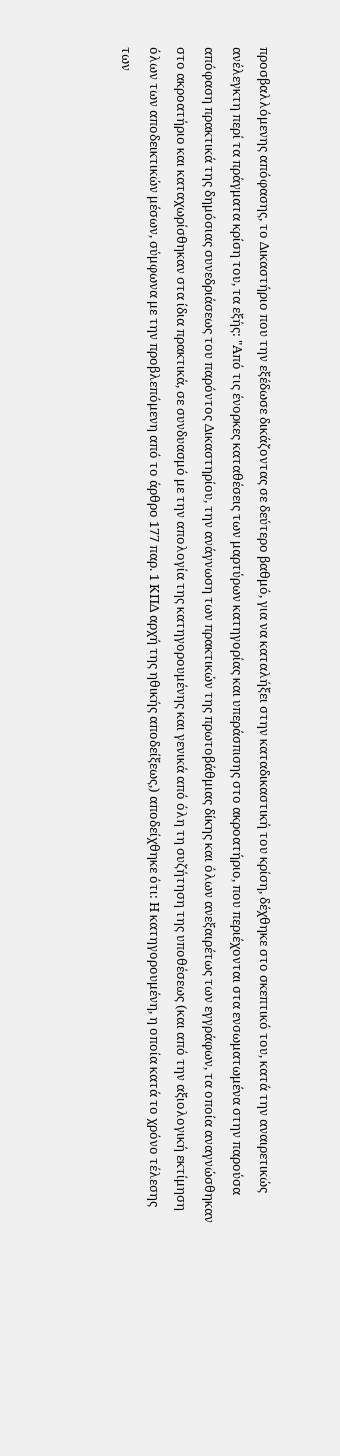προσβαλλόμενης απόφασης, το Δικαστήριο που την εξέδωσε δικάζοντας σε δεύτερο βαθμό, για να καταλήξει στην καταδικαστική του κρίση, δέχθηκε στο σκεπτικό του, κατά την αναιρετικώς ανέλεγκτη περί τα πράγματα κρίση του, τα εξής: "Από τις ένορκες καταθέσεις των μαρτύρων κατηγορίας και υπεράσπισης στο ακροατήριο, που περιέχονται στα ενσωματωμένα στην παρούσα απόφαση πρακτικά της δημόσιας συνεδριάσεως του παρόντος Δικαστηρίου, την ανάγνωση των πρακτικών της πρωτοβάθμιας δίκης και όλων ανεξαιρέτως των εγγράφων, τα οποία αναγνώσθηκαν στο ακροατήριο και καταχωρίσθηκαν στα ίδια πρακτικά, σε συνδυασμό με την απολογία της κατηγορουμένης και γενικά από όλη τη συζήτηση της υποθέσεως (και από την αξιολογική εκτίμηση όλων των αποδεικτικών μέσων, σύμφωνα με την προβλεπόμενη από το άρθρο 177 παρ. 1 ΚΠΔ αρχή της ηθικής αποδείξεως,) αποδείχθηκε ότι: Η κατηγορουμένη, η οποία κατά το χρόνο τέλεσης των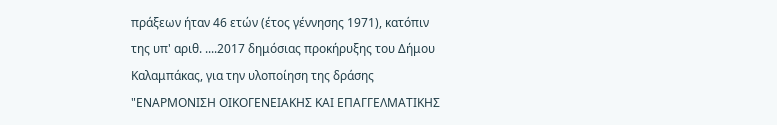πράξεων ήταν 46 ετών (έτος γέννησης 1971), κατόπιν της υπ' αριθ. ....2017 δημόσιας προκήρυξης του Δήμου Καλαμπάκας, για την υλοποίηση της δράσης "ΕΝΑΡΜΟΝΙΣΗ ΟΙΚΟΓΕΝΕΙΑΚΗΣ ΚΑΙ ΕΠΑΓΓΕΛΜΑΤΙΚΗΣ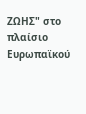ΖΩΗΣ" στο πλαίσιο Ευρωπαϊκού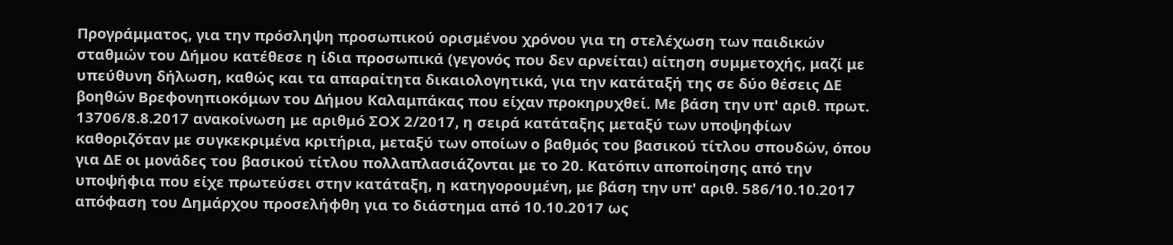Προγράμματος, για την πρόσληψη προσωπικού ορισμένου χρόνου για τη στελέχωση των παιδικών σταθμών του Δήμου κατέθεσε η ίδια προσωπικά (γεγονός που δεν αρνείται) αίτηση συμμετοχής, μαζί με υπεύθυνη δήλωση, καθώς και τα απαραίτητα δικαιολογητικά, για την κατάταξή της σε δύο θέσεις ΔΕ βοηθών Βρεφονηπιοκόμων του Δήμου Καλαμπάκας που είχαν προκηρυχθεί. Με βάση την υπ' αριθ. πρωτ. 13706/8.8.2017 ανακοίνωση με αριθμό ΣΟΧ 2/2017, η σειρά κατάταξης μεταξύ των υποψηφίων καθοριζόταν με συγκεκριμένα κριτήρια, μεταξύ των οποίων ο βαθμός του βασικού τίτλου σπουδών, όπου για ΔΕ οι μονάδες του βασικού τίτλου πολλαπλασιάζονται με το 20. Κατόπιν αποποίησης από την υποψήφια που είχε πρωτεύσει στην κατάταξη, η κατηγορουμένη, με βάση την υπ' αριθ. 586/10.10.2017 απόφαση του Δημάρχου προσελήφθη για το διάστημα από 10.10.2017 ως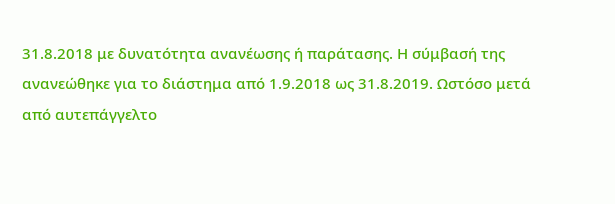31.8.2018 με δυνατότητα ανανέωσης ή παράτασης. Η σύμβασή της ανανεώθηκε για το διάστημα από 1.9.2018 ως 31.8.2019. Ωστόσο μετά από αυτεπάγγελτο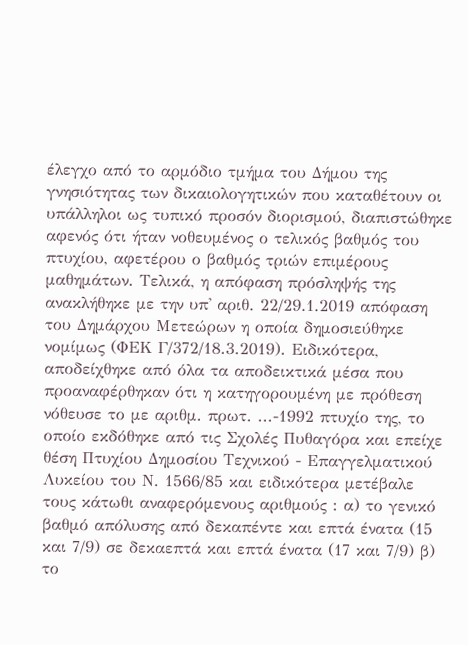έλεγχο από το αρμόδιο τμήμα του Δήμου της γνησιότητας των δικαιολογητικών που καταθέτουν οι υπάλληλοι ως τυπικό προσόν διορισμού, διαπιστώθηκε αφενός ότι ήταν νοθευμένος ο τελικός βαθμός του πτυχίου, αφετέρου ο βαθμός τριών επιμέρους μαθημάτων. Τελικά, η απόφαση πρόσληψής της ανακλήθηκε με την υπ' αριθ. 22/29.1.2019 απόφαση του Δημάρχου Μετεώρων η οποία δημοσιεύθηκε νομίμως (ΦΕΚ Γ/372/18.3.2019). Ειδικότερα, αποδείχθηκε από όλα τα αποδεικτικά μέσα που προαναφέρθηκαν ότι η κατηγορουμένη με πρόθεση νόθευσε το με αριθμ. πρωτ. ...-1992 πτυχίο της, το οποίο εκδόθηκε από τις Σχολές Πυθαγόρα και επείχε θέση Πτυχίου Δημοσίου Τεχνικού - Επαγγελματικού Λυκείου του Ν. 1566/85 και ειδικότερα μετέβαλε τους κάτωθι αναφερόμενους αριθμούς : α) το γενικό βαθμό απόλυσης από δεκαπέντε και επτά ένατα (15 και 7/9) σε δεκαεπτά και επτά ένατα (17 και 7/9) β) το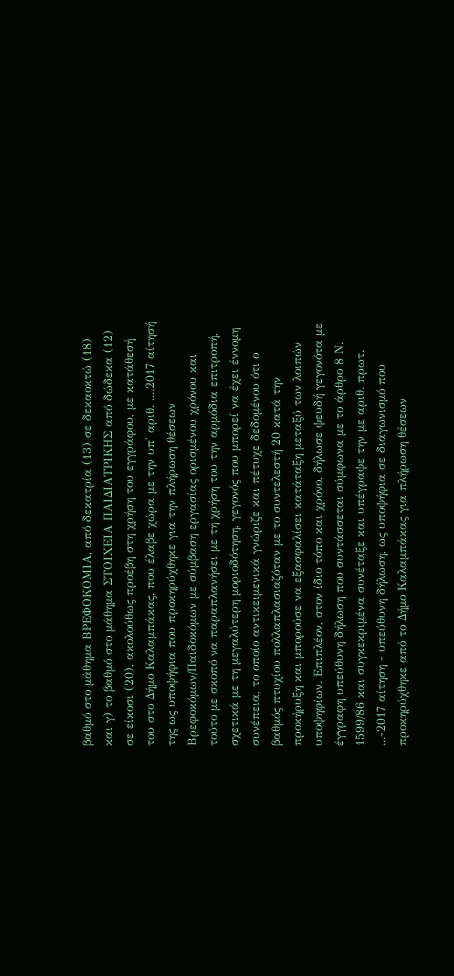βαθμό στο μάθημα ΒΡΕΦΟΚΟΜΙΑ, από δεκατρία (13) σε δεκαοκτώ (18) και γ) το βαθμό στο μάθημα ΣΤΟΙΧΕΙΑ ΠΑΙΔΙΑΤΡΙΚΗΣ από δώδεκα (12) σε είκοσι (20), ακολούθως προέβη στη χρήση του εγγράφου, με κατάθεσή του στο Δήμο Καλαμπάκας, που έλαβε χώρα με την υπ' αριθ. ....2017 αίτησή της ως υποψήφια που προκηρύχθηκε για την πλήρωση θέσεων Βρεφοκόμων/Παιδοκόμων με σύμβαση εργασίας ορισμένου χρόνου και τούτο με σκοπό να παραπλανήσει με τη χρήση του την αρμόδια επιτροπή, σχετικά με τη μεγαλύτερη μοριοδότηση, γεγονός που μπορεί να έχει έννομη συνέπεια, το οποίο αντικειμενικά γνώριζε και πέτυχε δεδομένου ότι ο βαθμός πτυχίου πολλαπλασιαζόταν με το συντελεστή 20 κατά την προκήρυξη και μπορούσε να εξασφαλίσει κατάταξη μεταξύ των λοιπών υποψηφίων. Επιπλέον, στον ίδιο τόπο και χρόνο, δήλωσε ψευδή γεγονότα με έγγραφη υπεύθυνη δήλωση που συντάσσεται σύμφωνα με το άρθρο 8 Ν. 1599/86 και συγκεκριμένα συνέταξε και υπέγραψε την με αριθ. πρωτ. ...-2017 αίτηση - υπεύθυνη δήλωση, ως υποψήφια σε διαγωνισμό που προκηρύχθηκε από το Δήμο Καλαμπάκας για πλήρωση θέσεων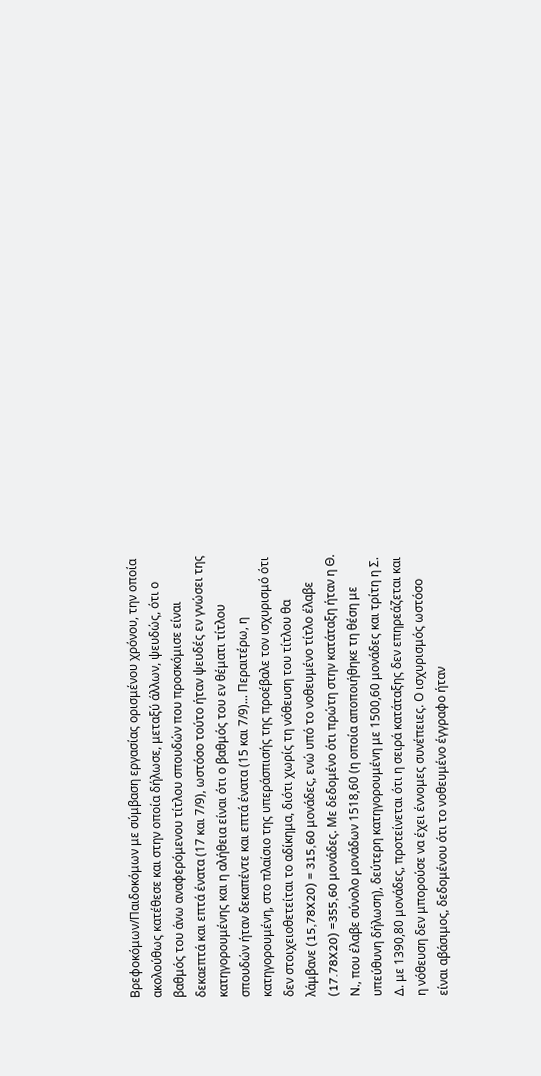Βρεφοκόμων/Παιδοκόμων με σύμβαση εργασίας ορισμένου χρόνου, την οποία ακολούθως κατέθεσε και στην οποία δήλωσε, μεταξύ άλλων, ψευδώς, ότι ο βαθμός του άνω αναφερόμενου τίτλου σπουδών που προσκόμισε είναι δεκαεπτά και επτά ένατα (17 και 7/9), ωστόσο τούτο ήταν ψευδές εν γνώσει της κατηγορουμένης και η αλήθεια είναι ότι ο βαθμός του εν θέματι τίτλου σπουδών ήταν δεκαπέντε και επτά ένατα (15 και 7/9)... Περαιτέρω, η κατηγορουμένη, στο πλαίσιο της υπεράσπισής της προέβαλε τον ισχυρισμό ότι δεν στοιχειοθετείται το αδίκημα, διότι χωρίς τη νόθευση του τίτλου θα λάμβανε (15,78X20) = 315,60 μονάδες, ενώ υπό το νοθευμένο τίτλο έλαβε (17.78X20) =355,60 μονάδες. Με δεδομένο ότι πρώτη στην κατάταξη ήταν η Θ. Ν., που έλαβε σύνολο μονάδων 1518,60 (η οποία αποποιήθηκε τη θέση με υπεύθυνη δήλωση), δεύτερη κατηγορουμένη με 1500,60 μονάδες και τρίτη η Σ. Δ. με 1390,80 μονάδες, προτείνεται ότι η σειρά κατάταξης δεν επηρεάζεται και η νόθευση δεν μπορούσε να έχει έννομες συνέπειες. Ο ισχυρισμός ωστόσο είναι αβάσιμος, δεδομένου ότι το νοθευμένο έγγραφο ήταν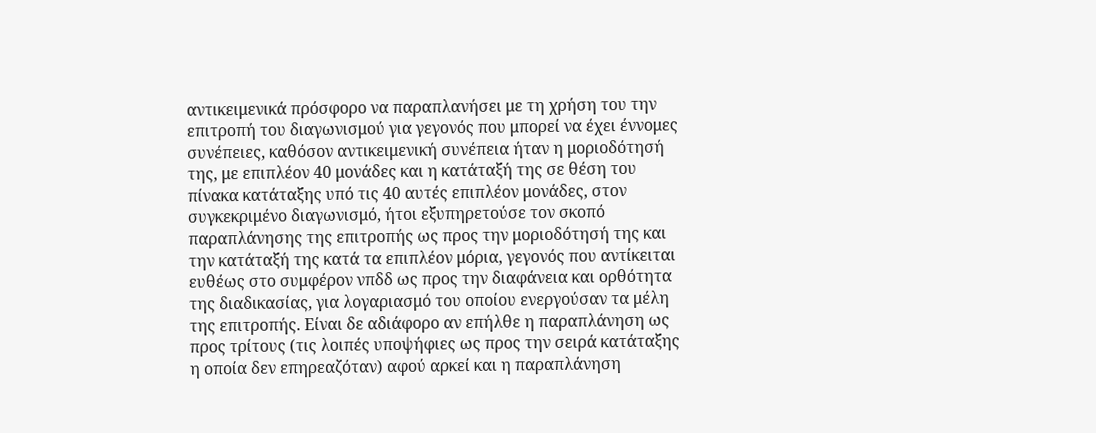αντικειμενικά πρόσφορο να παραπλανήσει με τη χρήση του την επιτροπή του διαγωνισμού για γεγονός που μπορεί να έχει έννομες συνέπειες, καθόσον αντικειμενική συνέπεια ήταν η μοριοδότησή της, με επιπλέον 40 μονάδες και η κατάταξή της σε θέση του πίνακα κατάταξης υπό τις 40 αυτές επιπλέον μονάδες, στον συγκεκριμένο διαγωνισμό, ήτοι εξυπηρετούσε τον σκοπό παραπλάνησης της επιτροπής ως προς την μοριοδότησή της και την κατάταξή της κατά τα επιπλέον μόρια, γεγονός που αντίκειται ευθέως στο συμφέρον νπδδ ως προς την διαφάνεια και ορθότητα της διαδικασίας, για λογαριασμό του οποίου ενεργούσαν τα μέλη της επιτροπής. Είναι δε αδιάφορο αν επήλθε η παραπλάνηση ως προς τρίτους (τις λοιπές υποψήφιες ως προς την σειρά κατάταξης η οποία δεν επηρεαζόταν) αφού αρκεί και η παραπλάνηση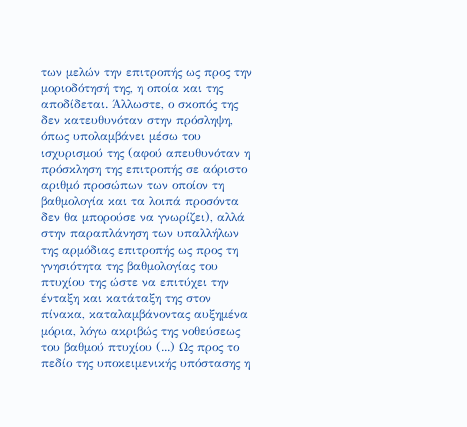των μελών την επιτροπής ως προς την μοριοδότησή της, η οποία και της αποδίδεται. Άλλωστε, ο σκοπός της δεν κατευθυνόταν στην πρόσληψη, όπως υπολαμβάνει μέσω του ισχυρισμού της (αφού απευθυνόταν η πρόσκληση της επιτροπής σε αόριστο αριθμό προσώπων των οποίον τη βαθμολογία και τα λοιπά προσόντα δεν θα μπορούσε να γνωρίζει), αλλά στην παραπλάνηση των υπαλλήλων της αρμόδιας επιτροπής ως προς τη γνησιότητα της βαθμολογίας του πτυχίου της ώστε να επιτύχει την ένταξη και κατάταξη της στον πίνακα, καταλαμβάνοντας αυξημένα μόρια, λόγω ακριβώς της νοθεύσεως του βαθμού πτυχίου (...) Ως προς το πεδίο της υποκειμενικής υπόστασης η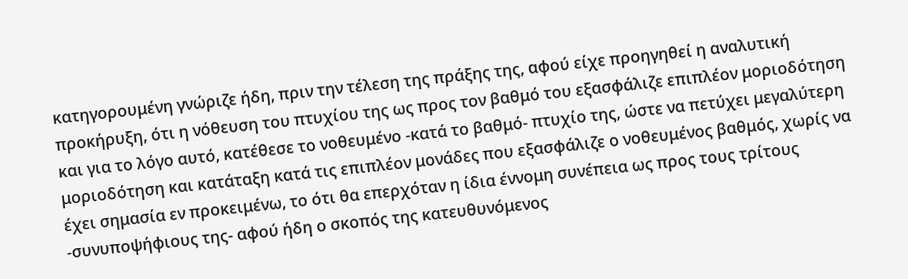κατηγορουμένη γνώριζε ήδη, πριν την τέλεση της πράξης της, αφού είχε προηγηθεί η αναλυτική προκήρυξη, ότι η νόθευση του πτυχίου της ως προς τον βαθμό του εξασφάλιζε επιπλέον μοριοδότηση και για το λόγο αυτό, κατέθεσε το νοθευμένο -κατά το βαθμό- πτυχίο της, ώστε να πετύχει μεγαλύτερη μοριοδότηση και κατάταξη κατά τις επιπλέον μονάδες που εξασφάλιζε ο νοθευμένος βαθμός, χωρίς να έχει σημασία εν προκειμένω, το ότι θα επερχόταν η ίδια έννομη συνέπεια ως προς τους τρίτους -συνυποψήφιους της- αφού ήδη ο σκοπός της κατευθυνόμενος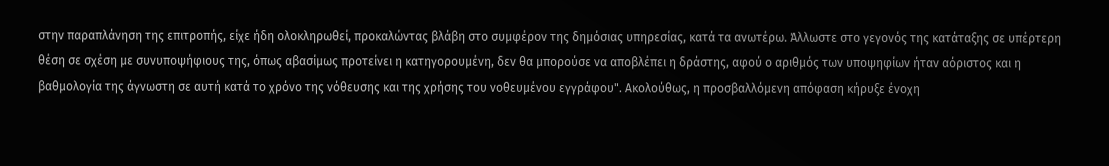στην παραπλάνηση της επιτροπής, είχε ήδη ολοκληρωθεί, προκαλώντας βλάβη στο συμφέρον της δημόσιας υπηρεσίας, κατά τα ανωτέρω. Άλλωστε στο γεγονός της κατάταξης σε υπέρτερη θέση σε σχέση με συνυποψήφιους της, όπως αβασίμως προτείνει η κατηγορουμένη, δεν θα μπορούσε να αποβλέπει η δράστης, αφού ο αριθμός των υποψηφίων ήταν αόριστος και η βαθμολογία της άγνωστη σε αυτή κατά το χρόνο της νόθευσης και της χρήσης του νοθευμένου εγγράφου". Ακολούθως, η προσβαλλόμενη απόφαση κήρυξε ένοχη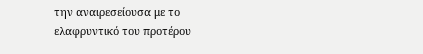την αναιρεσείουσα με το ελαφρυντικό του προτέρου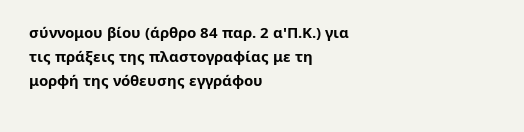σύννομου βίου (άρθρο 84 παρ. 2 α'Π.Κ.) για τις πράξεις της πλαστογραφίας με τη μορφή της νόθευσης εγγράφου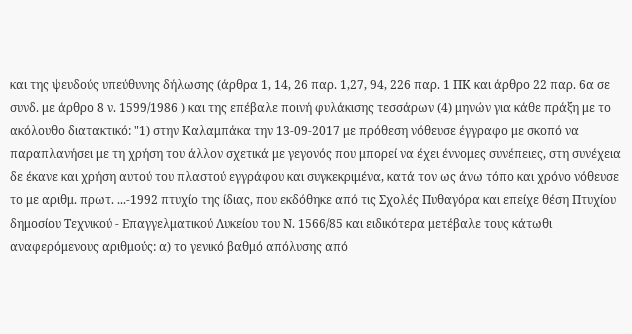και της ψευδούς υπεύθυνης δήλωσης (άρθρα 1, 14, 26 παρ. 1,27, 94, 226 παρ. 1 ΠΚ και άρθρο 22 παρ. 6α σε συνδ. με άρθρο 8 ν. 1599/1986 ) και της επέβαλε ποινή φυλάκισης τεσσάρων (4) μηνών για κάθε πράξη με το ακόλουθο διατακτικό: "1) στην Καλαμπάκα την 13-09-2017 με πρόθεση νόθευσε έγγραφο με σκοπό να παραπλανήσει με τη χρήση του άλλον σχετικά με γεγονός που μπορεί να έχει έννομες συνέπειες, στη συνέχεια δε έκανε και χρήση αυτού του πλαστού εγγράφου και συγκεκριμένα, κατά τον ως άνω τόπο και χρόνο νόθευσε το με αριθμ. πρωτ. ...-1992 πτυχίο της ίδιας, που εκδόθηκε από τις Σχολές Πυθαγόρα και επείχε θέση Πτυχίου δημοσίου Τεχνικού - Επαγγελματικού Λυκείου του Ν. 1566/85 και ειδικότερα μετέβαλε τους κάτωθι αναφερόμενους αριθμούς: α) το γενικό βαθμό απόλυσης από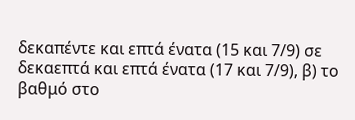δεκαπέντε και επτά ένατα (15 και 7/9) σε δεκαεπτά και επτά ένατα (17 και 7/9), β) το βαθμό στο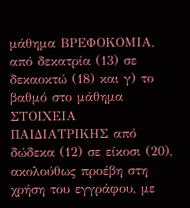μάθημα ΒΡΕΦΟΚΟΜΙΑ, από δεκατρία (13) σε δεκαοκτώ (18) και γ) το βαθμό στο μάθημα ΣΤΟΙΧΕΙΑ ΠΑΙΔΙΑΤΡΙΚΗΣ από δώδεκα (12) σε είκοσι (20), ακολούθως προέβη στη χρήση του εγγράφου, με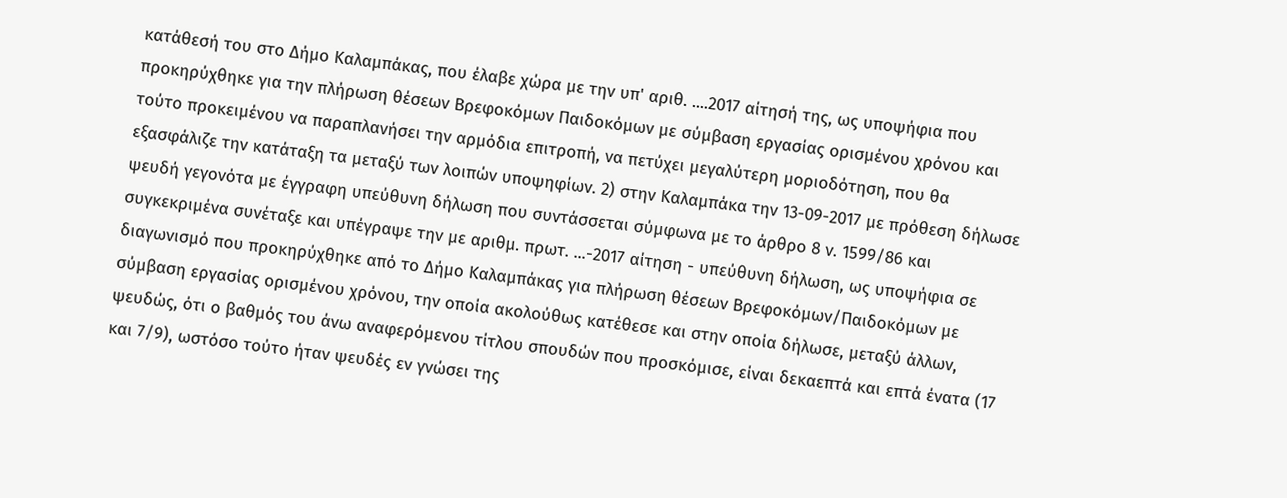κατάθεσή του στο Δήμο Καλαμπάκας, που έλαβε χώρα με την υπ' αριθ. ....2017 αίτησή της, ως υποψήφια που προκηρύχθηκε για την πλήρωση θέσεων Βρεφοκόμων Παιδοκόμων με σύμβαση εργασίας ορισμένου χρόνου και τούτο προκειμένου να παραπλανήσει την αρμόδια επιτροπή, να πετύχει μεγαλύτερη μοριοδότηση, που θα εξασφάλιζε την κατάταξη τα μεταξύ των λοιπών υποψηφίων. 2) στην Καλαμπάκα την 13-09-2017 με πρόθεση δήλωσε ψευδή γεγονότα με έγγραφη υπεύθυνη δήλωση που συντάσσεται σύμφωνα με το άρθρο 8 ν. 1599/86 και συγκεκριμένα συνέταξε και υπέγραψε την με αριθμ. πρωτ. ...-2017 αίτηση - υπεύθυνη δήλωση, ως υποψήφια σε διαγωνισμό που προκηρύχθηκε από το Δήμο Καλαμπάκας για πλήρωση θέσεων Βρεφοκόμων/Παιδοκόμων με σύμβαση εργασίας ορισμένου χρόνου, την οποία ακολούθως κατέθεσε και στην οποία δήλωσε, μεταξύ άλλων, ψευδώς, ότι ο βαθμός του άνω αναφερόμενου τίτλου σπουδών που προσκόμισε, είναι δεκαεπτά και επτά ένατα (17 και 7/9), ωστόσο τούτο ήταν ψευδές εν γνώσει της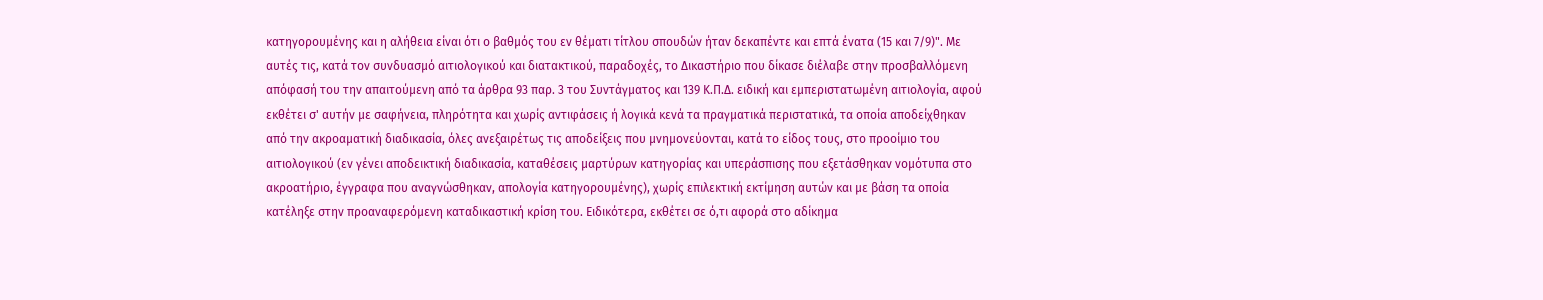κατηγορουμένης και η αλήθεια είναι ότι ο βαθμός του εν θέματι τίτλου σπουδών ήταν δεκαπέντε και επτά ένατα (15 και 7/9)". Με αυτές τις, κατά τον συνδυασμό αιτιολογικού και διατακτικού, παραδοχές, το Δικαστήριο που δίκασε διέλαβε στην προσβαλλόμενη απόφασή του την απαιτούμενη από τα άρθρα 93 παρ. 3 του Συντάγματος και 139 Κ.Π.Δ. ειδική και εμπεριστατωμένη αιτιολογία, αφού εκθέτει σ' αυτήν με σαφήνεια, πληρότητα και χωρίς αντιφάσεις ή λογικά κενά τα πραγματικά περιστατικά, τα οποία αποδείχθηκαν από την ακροαματική διαδικασία, όλες ανεξαιρέτως τις αποδείξεις που μνημονεύονται, κατά το είδος τους, στο προοίμιο του αιτιολογικού (εν γένει αποδεικτική διαδικασία, καταθέσεις μαρτύρων κατηγορίας και υπεράσπισης που εξετάσθηκαν νομότυπα στο ακροατήριο, έγγραφα που αναγνώσθηκαν, απολογία κατηγορουμένης), χωρίς επιλεκτική εκτίμηση αυτών και με βάση τα οποία κατέληξε στην προαναφερόμενη καταδικαστική κρίση του. Ειδικότερα, εκθέτει σε ό,τι αφορά στο αδίκημα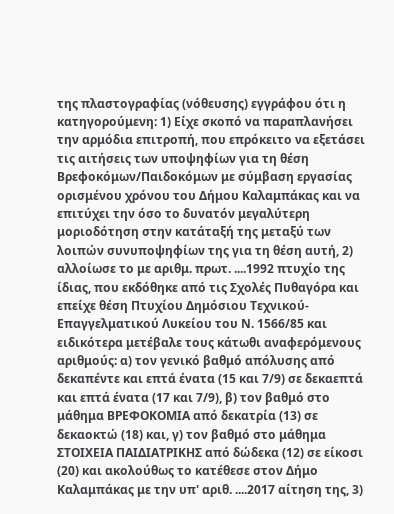της πλαστογραφίας (νόθευσης) εγγράφου ότι η κατηγορούμενη: 1) Είχε σκοπό να παραπλανήσει την αρμόδια επιτροπή, που επρόκειτο να εξετάσει τις αιτήσεις των υποψηφίων για τη θέση Βρεφοκόμων/Παιδοκόμων με σύμβαση εργασίας ορισμένου χρόνου του Δήμου Καλαμπάκας και να επιτύχει την όσο το δυνατόν μεγαλύτερη μοριοδότηση στην κατάταξή της μεταξύ των λοιπών συνυποψηφίων της για τη θέση αυτή, 2) αλλοίωσε το με αριθμ. πρωτ. ....1992 πτυχίο της ίδιας, που εκδόθηκε από τις Σχολές Πυθαγόρα και επείχε θέση Πτυχίου Δημόσιου Τεχνικού-Επαγγελματικού Λυκείου του Ν. 1566/85 και ειδικότερα μετέβαλε τους κάτωθι αναφερόμενους αριθμούς: α) τον γενικό βαθμό απόλυσης από δεκαπέντε και επτά ένατα (15 και 7/9) σε δεκαεπτά και επτά ένατα (17 και 7/9), β) τον βαθμό στο μάθημα ΒΡΕΦΟΚΟΜΙΑ από δεκατρία (13) σε δεκαοκτώ (18) και, γ) τον βαθμό στο μάθημα ΣΤΟΙΧΕΙΑ ΠΑΙΔΙΑΤΡΙΚΗΣ από δώδεκα (12) σε είκοσι (20) και ακολούθως το κατέθεσε στον Δήμο Καλαμπάκας με την υπ' αριθ. ....2017 αίτηση της, 3)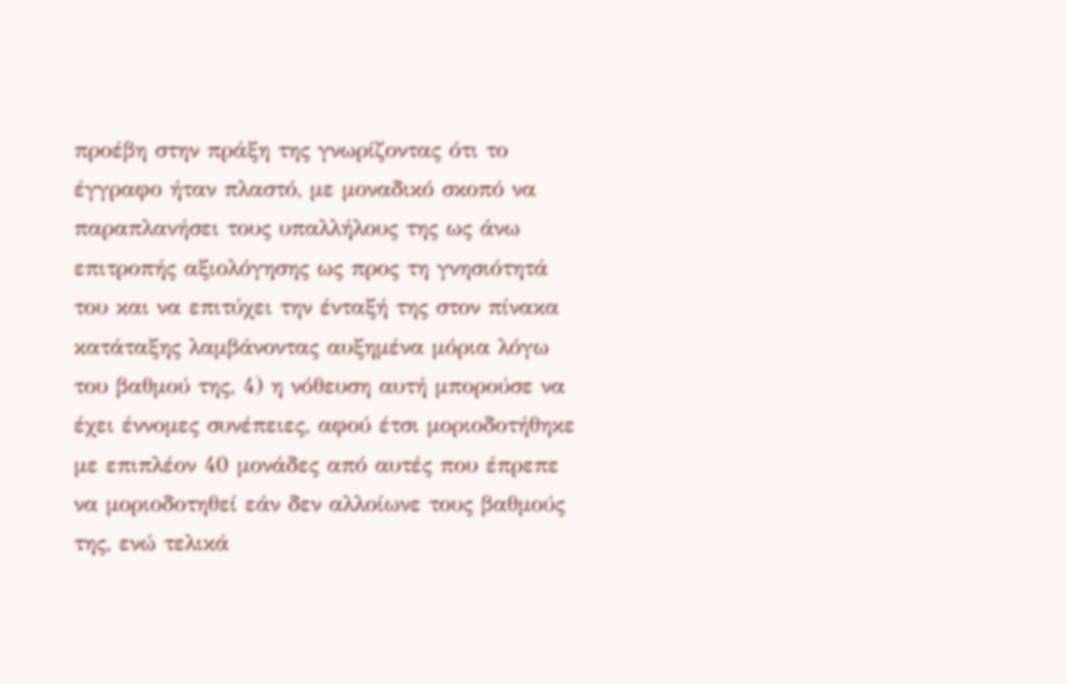προέβη στην πράξη της γνωρίζοντας ότι το έγγραφο ήταν πλαστό, με μοναδικό σκοπό να παραπλανήσει τους υπαλλήλους της ως άνω επιτροπής αξιολόγησης ως προς τη γνησιότητά του και να επιτύχει την ένταξή της στον πίνακα κατάταξης λαμβάνοντας αυξημένα μόρια λόγω του βαθμού της, 4) η νόθευση αυτή μπορούσε να έχει έννομες συνέπειες, αφού έτσι μοριοδοτήθηκε με επιπλέον 40 μονάδες από αυτές που έπρεπε να μοριοδοτηθεί εάν δεν αλλοίωνε τους βαθμούς της, ενώ τελικά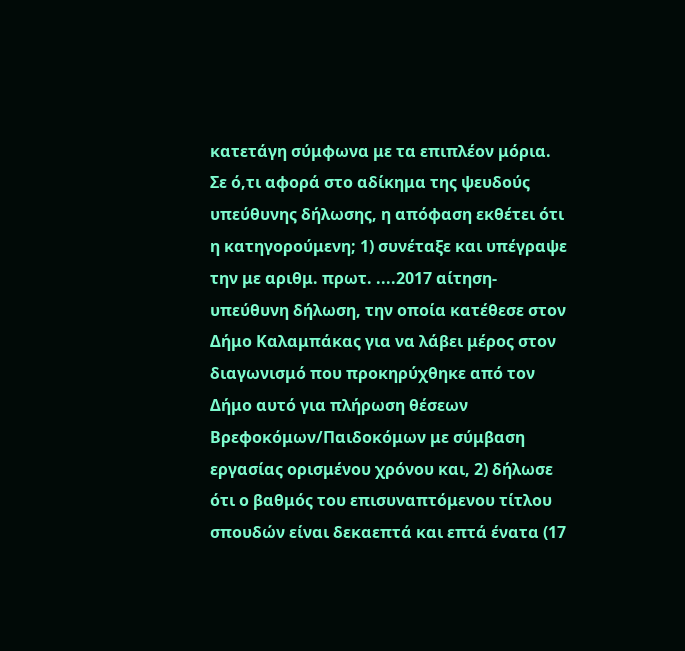κατετάγη σύμφωνα με τα επιπλέον μόρια. Σε ό,τι αφορά στο αδίκημα της ψευδούς υπεύθυνης δήλωσης, η απόφαση εκθέτει ότι η κατηγορούμενη; 1) συνέταξε και υπέγραψε την με αριθμ. πρωτ. ....2017 αίτηση-υπεύθυνη δήλωση, την οποία κατέθεσε στον Δήμο Καλαμπάκας για να λάβει μέρος στον διαγωνισμό που προκηρύχθηκε από τον Δήμο αυτό για πλήρωση θέσεων Βρεφοκόμων/Παιδοκόμων με σύμβαση εργασίας ορισμένου χρόνου και, 2) δήλωσε ότι ο βαθμός του επισυναπτόμενου τίτλου σπουδών είναι δεκαεπτά και επτά ένατα (17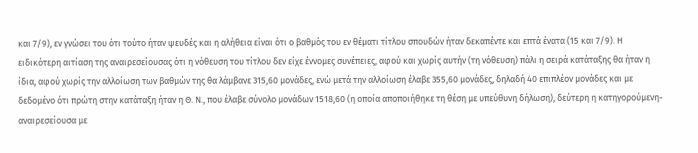και 7/9), εν γνώσει του ότι τούτο ήταν ψευδές και η αλήθεια είναι ότι ο βαθμός του εν θέματι τίτλου σπουδών ήταν δεκαπέντε και επτά ένατα (15 και 7/9). Η ειδικότερη αιτίαση της αναιρεσείουσας ότι η νόθευση του τίτλου δεν είχε έννομες συνέπειες, αφού και χωρίς αυτήν (τη νόθευση) πάλι η σειρά κατάταξης θα ήταν η ίδια, αφού χωρίς την αλλοίωση των βαθμών της θα λάμβανε 315,60 μονάδες, ενώ μετά την αλλοίωση έλαβε 355,60 μονάδες, δηλαδή 40 επιπλέον μονάδες και με δεδομένο ότι πρώτη στην κατάταξη ήταν η Θ. Ν., που έλαβε σύνολο μονάδων 1518,60 (η οποία αποποιήθηκε τη θέση με υπεύθυνη δήλωση), δεύτερη η κατηγορούμενη-αναιρεσείουσα με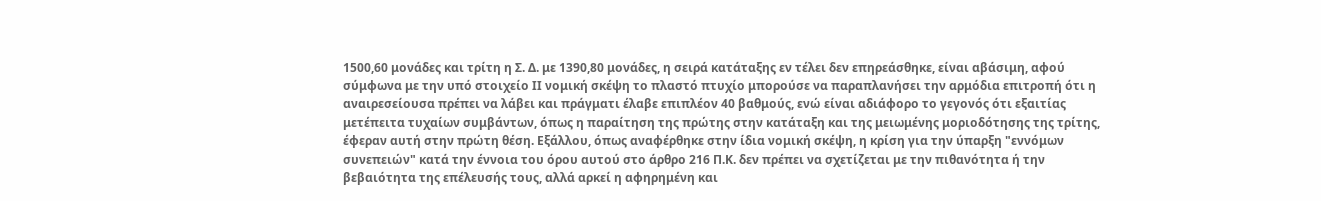1500,60 μονάδες και τρίτη η Σ. Δ. με 1390,80 μονάδες, η σειρά κατάταξης εν τέλει δεν επηρεάσθηκε, είναι αβάσιμη, αφού σύμφωνα με την υπό στοιχείο ΙΙ νομική σκέψη το πλαστό πτυχίο μπορούσε να παραπλανήσει την αρμόδια επιτροπή ότι η αναιρεσείουσα πρέπει να λάβει και πράγματι έλαβε επιπλέον 40 βαθμούς, ενώ είναι αδιάφορο το γεγονός ότι εξαιτίας μετέπειτα τυχαίων συμβάντων, όπως η παραίτηση της πρώτης στην κατάταξη και της μειωμένης μοριοδότησης της τρίτης, έφεραν αυτή στην πρώτη θέση. Εξάλλου, όπως αναφέρθηκε στην ίδια νομική σκέψη, η κρίση για την ύπαρξη "εννόμων συνεπειών" κατά την έννοια του όρου αυτού στο άρθρο 216 Π.Κ. δεν πρέπει να σχετίζεται με την πιθανότητα ή την βεβαιότητα της επέλευσής τους, αλλά αρκεί η αφηρημένη και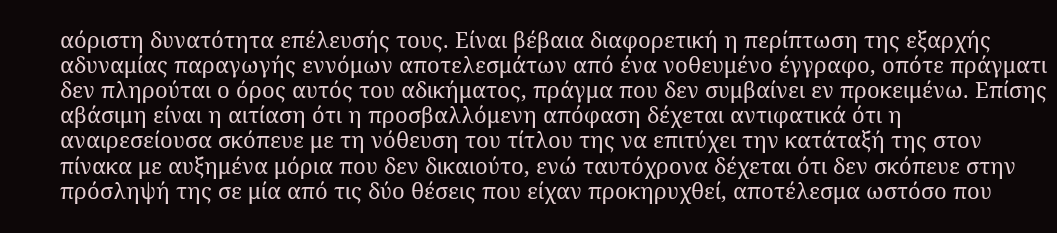αόριστη δυνατότητα επέλευσής τους. Είναι βέβαια διαφορετική η περίπτωση της εξαρχής αδυναμίας παραγωγής εννόμων αποτελεσμάτων από ένα νοθευμένο έγγραφο, οπότε πράγματι δεν πληρούται ο όρος αυτός του αδικήματος, πράγμα που δεν συμβαίνει εν προκειμένω. Επίσης αβάσιμη είναι η αιτίαση ότι η προσβαλλόμενη απόφαση δέχεται αντιφατικά ότι η αναιρεσείουσα σκόπευε με τη νόθευση του τίτλου της να επιτύχει την κατάταξή της στον πίνακα με αυξημένα μόρια που δεν δικαιούτο, ενώ ταυτόχρονα δέχεται ότι δεν σκόπευε στην πρόσληψή της σε μία από τις δύο θέσεις που είχαν προκηρυχθεί, αποτέλεσμα ωστόσο που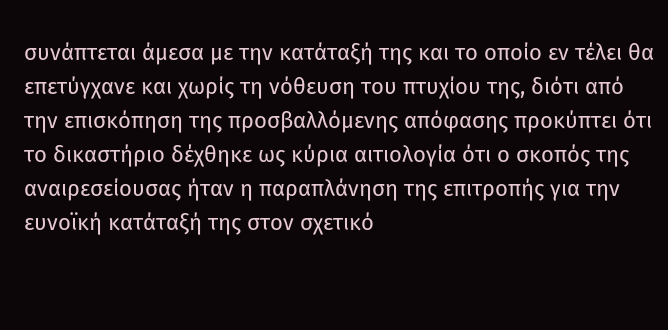συνάπτεται άμεσα με την κατάταξή της και το οποίο εν τέλει θα επετύγχανε και χωρίς τη νόθευση του πτυχίου της, διότι από την επισκόπηση της προσβαλλόμενης απόφασης προκύπτει ότι το δικαστήριο δέχθηκε ως κύρια αιτιολογία ότι ο σκοπός της αναιρεσείουσας ήταν η παραπλάνηση της επιτροπής για την ευνοϊκή κατάταξή της στον σχετικό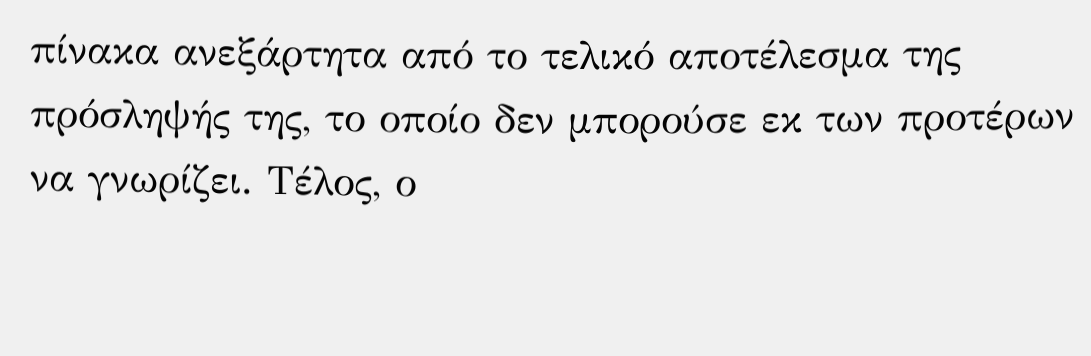πίνακα ανεξάρτητα από το τελικό αποτέλεσμα της πρόσληψής της, το οποίο δεν μπορούσε εκ των προτέρων να γνωρίζει. Τέλος, ο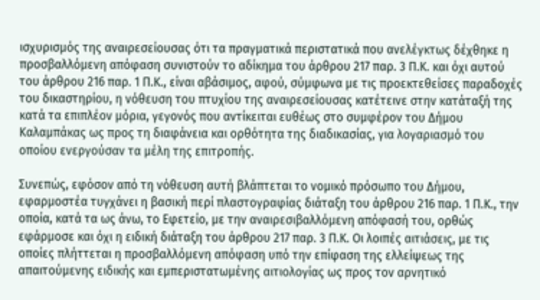ισχυρισμός της αναιρεσείουσας ότι τα πραγματικά περιστατικά που ανελέγκτως δέχθηκε η προσβαλλόμενη απόφαση συνιστούν το αδίκημα του άρθρου 217 παρ. 3 Π.Κ. και όχι αυτού του άρθρου 216 παρ. 1 Π.Κ., είναι αβάσιμος, αφού, σύμφωνα με τις προεκτεθείσες παραδοχές του δικαστηρίου, η νόθευση του πτυχίου της αναιρεσείουσας κατέτεινε στην κατάταξή της κατά τα επιπλέον μόρια, γεγονός που αντίκειται ευθέως στο συμφέρον του Δήμου Καλαμπάκας ως προς τη διαφάνεια και ορθότητα της διαδικασίας, για λογαριασμό του οποίου ενεργούσαν τα μέλη της επιτροπής.

Συνεπώς, εφόσον από τη νόθευση αυτή βλάπτεται το νομικό πρόσωπο του Δήμου, εφαρμοστέα τυγχάνει η βασική περί πλαστογραφίας διάταξη του άρθρου 216 παρ. 1 Π.Κ., την οποία, κατά τα ως άνω, το Εφετείο, με την αναιρεσιβαλλόμενη απόφασή του, ορθώς εφάρμοσε και όχι η ειδική διάταξη του άρθρου 217 παρ. 3 Π.Κ. Οι λοιπές αιτιάσεις, με τις οποίες πλήττεται η προσβαλλόμενη απόφαση υπό την επίφαση της ελλείψεως της απαιτούμενης ειδικής και εμπεριστατωμένης αιτιολογίας ως προς τον αρνητικό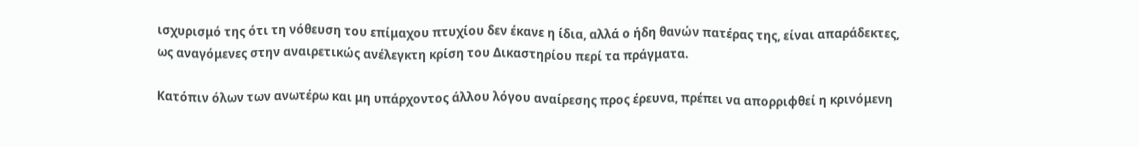ισχυρισμό της ότι τη νόθευση του επίμαχου πτυχίου δεν έκανε η ίδια, αλλά ο ήδη θανών πατέρας της, είναι απαράδεκτες, ως αναγόμενες στην αναιρετικώς ανέλεγκτη κρίση του Δικαστηρίου περί τα πράγματα.

Κατόπιν όλων των ανωτέρω και μη υπάρχοντος άλλου λόγου αναίρεσης προς έρευνα, πρέπει να απορριφθεί η κρινόμενη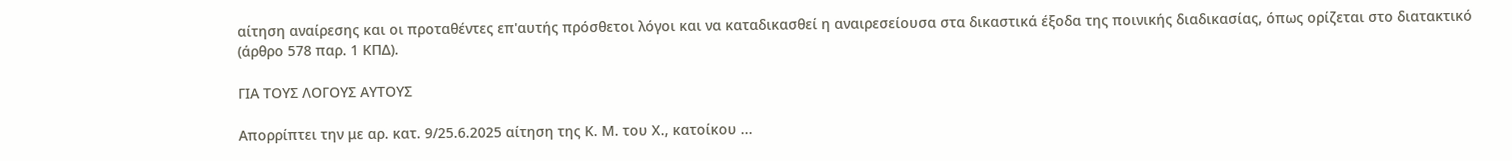αίτηση αναίρεσης και οι προταθέντες επ'αυτής πρόσθετοι λόγοι και να καταδικασθεί η αναιρεσείουσα στα δικαστικά έξοδα της ποινικής διαδικασίας, όπως ορίζεται στο διατακτικό (άρθρο 578 παρ. 1 ΚΠΔ).

ΓΙΑ ΤΟΥΣ ΛΟΓΟΥΣ ΑΥΤΟΥΣ

Απορρίπτει την με αρ. κατ. 9/25.6.2025 αίτηση της Κ. Μ. του Χ., κατοίκου ...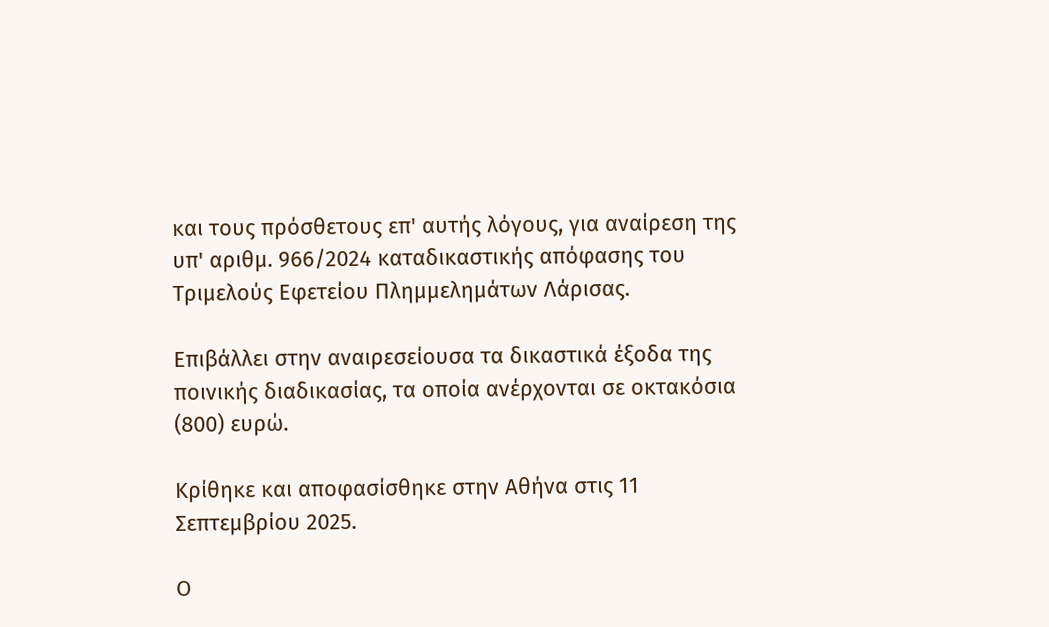και τους πρόσθετους επ' αυτής λόγους, για αναίρεση της υπ' αριθμ. 966/2024 καταδικαστικής απόφασης του Τριμελούς Εφετείου Πλημμελημάτων Λάρισας.

Επιβάλλει στην αναιρεσείουσα τα δικαστικά έξοδα της ποινικής διαδικασίας, τα οποία ανέρχονται σε οκτακόσια (800) ευρώ.

Κρίθηκε και αποφασίσθηκε στην Αθήνα στις 11 Σεπτεμβρίου 2025.

Ο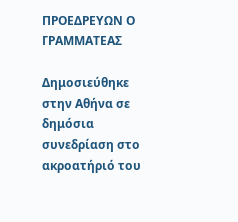ΠΡΟΕΔΡΕΥΩΝ Ο ΓΡΑΜΜΑΤΕΑΣ

Δημοσιεύθηκε στην Αθήνα σε δημόσια συνεδρίαση στο ακροατήριό του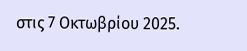στις 7 Οκτωβρίου 2025.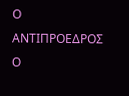Ο ΑΝΤΙΠΡΟΕΔΡΟΣ Ο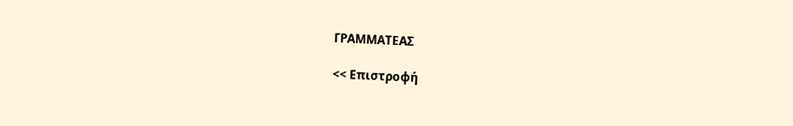ΓΡΑΜΜΑΤΕΑΣ

<< Επιστροφή